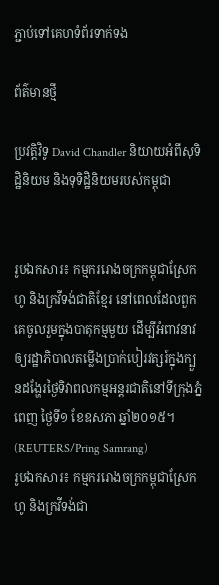ភ្ជាប់ទៅគេហទំព័រទាក់ទង

ព័ត៌មានថ្មី

ប្រវត្តិវិទូ David Chandler និយាយអំពីសុទិដ្ឋិនិយម និងទុទិដ្ឋិនិយមរបស់កម្ពុជា


រូបឯកសារ៖ កម្មកររោងចក្រកម្ពុជាស្រែកហូ និងក្រវីទង់ជាតិខ្មែរ នៅពេលដែលពួកគេចូលរួមក្នុងបាតុកម្មមួយ ដើម្បីអំពាវនាវឲ្យរដ្ឋាភិបាលតម្លើងប្រាក់បៀរវត្សរ៍ក្នុងក្បួនដង្ហែរថ្ងៃទិវាពលកម្មអន្តរជាតិនៅទីក្រុងភ្នំពេញ ថ្ងៃទី១ ខែឧសភា ឆ្នាំ២០១៥។ (REUTERS/Pring Samrang)
រូបឯកសារ៖ កម្មកររោងចក្រកម្ពុជាស្រែកហូ និងក្រវីទង់ជា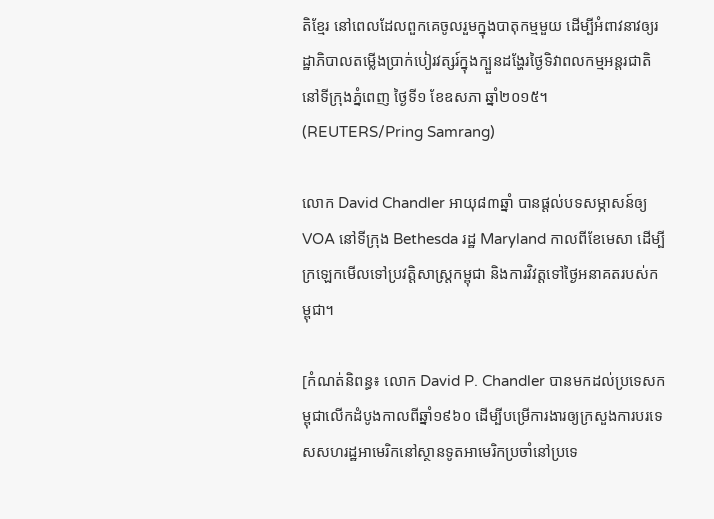តិខ្មែរ នៅពេលដែលពួកគេចូលរួមក្នុងបាតុកម្មមួយ ដើម្បីអំពាវនាវឲ្យរដ្ឋាភិបាលតម្លើងប្រាក់បៀរវត្សរ៍ក្នុងក្បួនដង្ហែរថ្ងៃទិវាពលកម្មអន្តរជាតិនៅទីក្រុងភ្នំពេញ ថ្ងៃទី១ ខែឧសភា ឆ្នាំ២០១៥។ (REUTERS/Pring Samrang)

លោក David Chandler អាយុ៨៣ឆ្នាំ បានផ្តល់បទសម្ភាសន៍ឲ្យ VOA នៅទីក្រុង Bethesda រដ្ឋ Maryland កាលពីខែមេសា ដើម្បីក្រឡេកមើលទៅប្រវត្តិសាស្ត្រកម្ពុជា និងការវិវត្តទៅថ្ងៃអនាគតរបស់កម្ពុជា។

[កំណត់និពន្ធ៖ លោក David P. Chandler បានមកដល់ប្រទេសកម្ពុជាលើកដំបូងកាលពីឆ្នាំ១៩៦០ ដើម្បីបម្រើការងារឲ្យក្រសួងការបរទេសសហរដ្ឋអាមេរិកនៅស្ថានទូតអាមេរិកប្រចាំនៅប្រទេ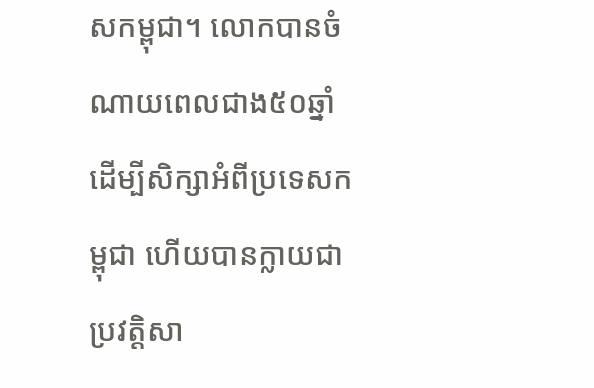សកម្ពុជា។ លោកបានចំណាយពេលជាង៥០ឆ្នាំ ដើម្បីសិក្សាអំពីប្រទេសកម្ពុជា ហើយបានក្លាយជាប្រវត្តិសា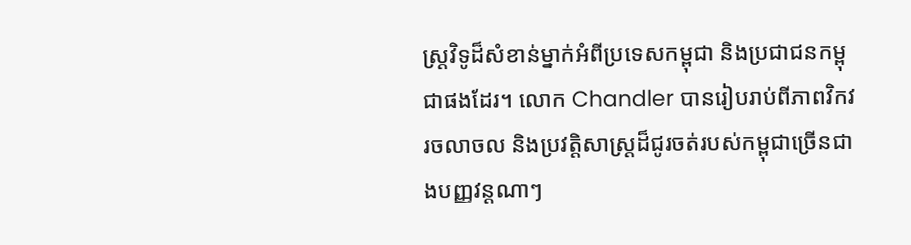ស្ត្រវិទូដ៏សំខាន់ម្នាក់អំពីប្រទេសកម្ពុជា និងប្រជាជនកម្ពុជាផងដែរ។ លោក Chandler បានរៀបរាប់ពីភាពវិកវរចលាចល និងប្រវត្តិសាស្ត្រដ៏ជូរចត់របស់កម្ពុជាច្រើនជាងបញ្ញវន្តណាៗ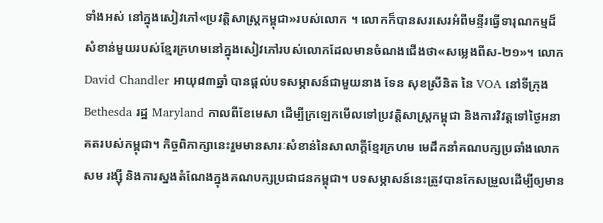ទាំងអស់ នៅក្នុងសៀវភៅ«ប្រវត្តិសាស្ត្រកម្ពុជា»របស់លោក ។ លោកក៏បានសរសេរអំពីមន្ទីរធ្វើទារុណកម្មដ៏សំខាន់មួយរបស់ខ្មែរក្រហមនៅក្នុងសៀវភៅរបស់លោកដែលមានចំណងជើងថា«សម្លេងពីស-២១»។ លោក David Chandler អាយុ៨៣ឆ្នាំ បានផ្តល់បទសម្ភាសន៍ជាមួយនាង ទែន សុខស្រីនិត នៃ VOA នៅទីក្រុង Bethesda រដ្ឋ Maryland កាលពីខែមេសា ដើម្បីក្រឡេកមើលទៅប្រវត្តិសាស្ត្រកម្ពុជា និងការវិវត្តទៅថ្ងៃអនាគតរបស់កម្ពុជា។ កិច្ចពិភាក្សានេះរួមមានសារៈសំខាន់នៃសាលាក្តីខ្មែរក្រហម មេដឹកនាំគណបក្សប្រឆាំងលោក សម រង្ស៊ី និងការស្នងតំណែងក្នុងគណបក្សប្រជាជនកម្ពុជា។ បទសម្ភាសន៍នេះត្រូវបានកែសម្រួលដើម្បីឲ្យមាន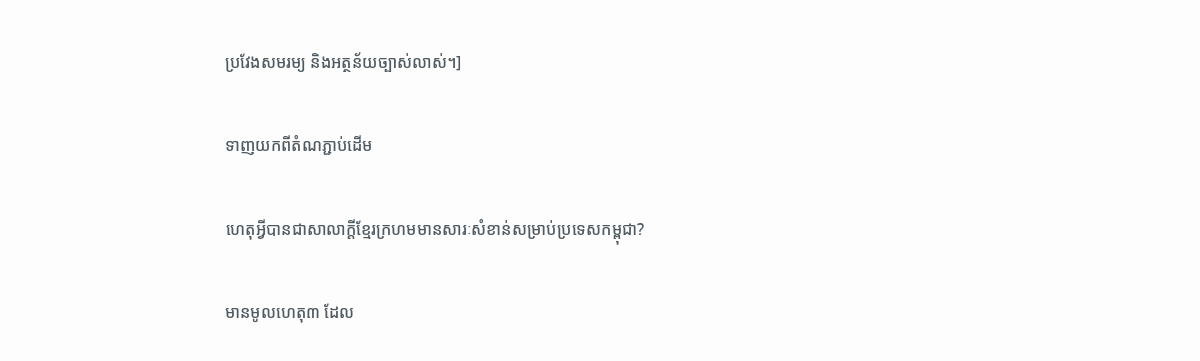ប្រវែងសមរម្យ និងអត្ថន័យច្បាស់លាស់។]

ទាញយកពីតំណភ្ជាប់ដើម

ហេតុអ្វីបានជាសាលាក្តីខ្មែរក្រហមមានសារៈសំខាន់សម្រាប់ប្រទេសកម្ពុជា?

មានមូលហេតុ៣ ដែល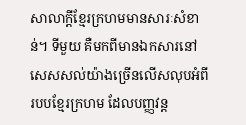សាលាក្តីខ្មែរក្រហមមានសារៈសំខាន់។ ទីមួយ គឺមកពីមានឯកសារនៅសេសសល់យ៉ាងច្រើនលើសលុបអំពីរបបខ្មែរក្រហម ដែលបញ្ញវន្ត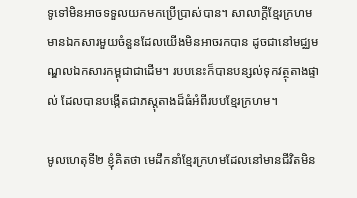ទូទៅមិនអាចទទួលយកមកប្រើប្រាស់បាន។ សាលាក្តីខ្មែរក្រហមមានឯកសារមួយចំនួនដែលយើងមិនអាចរកបាន ដូចជានៅមជ្ឈមណ្ឌលឯកសារកម្ពុជាជាដើម។ របបនេះក៏បានបន្សល់ទុកវត្ថុតាងផ្ទាល់ ដែលបានបង្កើតជាភស្តុតាងដ៏ធំអំពីរបបខ្មែរក្រហម។

មូលហេតុទី២ ខ្ញុំគិតថា មេដឹកនាំខ្មែរក្រហមដែលនៅមានជីវិតមិន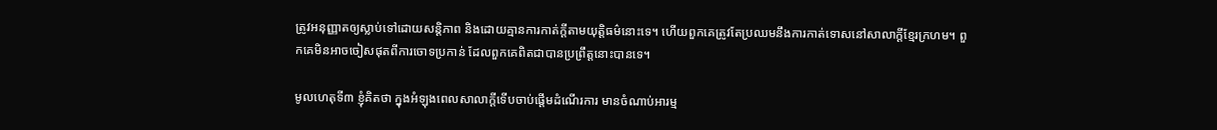ត្រូវអនុញ្ញាតឲ្យស្លាប់ទៅដោយសន្តិភាព និងដោយគ្មានការកាត់ក្តីតាមយុត្តិធម៌នោះទេ។ ហើយពួកគេត្រូវតែប្រឈមនឹងការកាត់ទោសនៅសាលាក្តីខ្មែរក្រហម។ ពួកគេមិនអាចចៀសផុតពីការចោទប្រកាន់ ដែលពួកគេពិតជាបានប្រព្រឹត្តនោះបានទេ។

មូលហេតុទី៣ ខ្ញុំគិតថា ក្នុងអំឡុងពេលសាលាក្តីទើបចាប់ផ្តើមដំណើរការ មានចំណាប់អារម្ម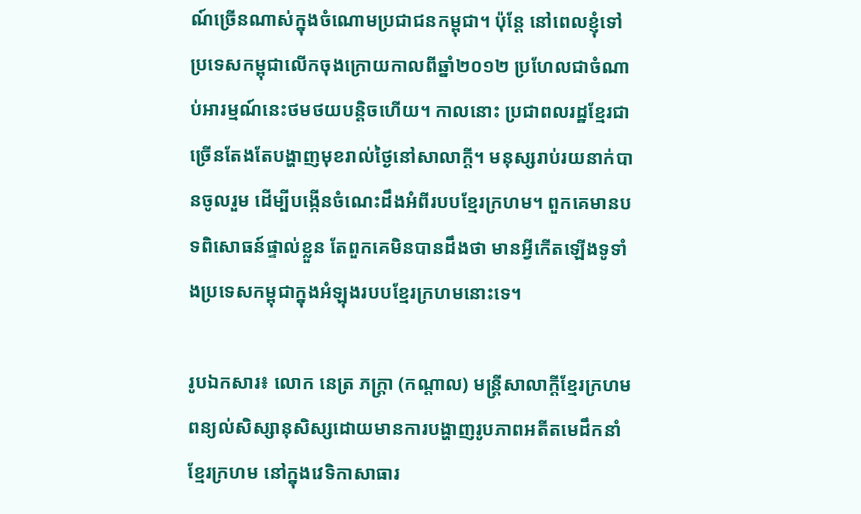ណ៍ច្រើនណាស់ក្នុងចំណោមប្រជាជនកម្ពុជា។ ប៉ុន្តែ នៅពេលខ្ញុំទៅប្រទេសកម្ពុជាលើកចុងក្រោយកាលពីឆ្នាំ២០១២ ប្រហែលជាចំណាប់អារម្មណ៍នេះថមថយបន្តិចហើយ។ កាលនោះ ប្រជាពលរដ្ឋខ្មែរជាច្រើនតែងតែបង្ហាញមុខរាល់ថ្ងៃនៅសាលាក្តី។ មនុស្សរាប់រយនាក់បានចូលរួម ដើម្បីបង្កើនចំណេះដឹងអំពីរបបខ្មែរក្រហម។ ពួកគេមានបទពិសោធន៍ផ្ទាល់ខ្លួន តែពួកគេមិនបានដឹងថា មានអ្វីកើតឡើងទូទាំងប្រទេសកម្ពុជាក្នុងអំឡុងរបបខ្មែរក្រហមនោះទេ។

រូបឯកសារ៖ លោក នេត្រ ភក្ត្រា (កណ្តាល) មន្ត្រីសាលាក្តីខ្មែរក្រហមពន្យល់សិស្សានុសិស្សដោយមានការបង្ហាញរូបភាពអតីតមេដឹកនាំខ្មែរក្រហម នៅក្នុងវេទិកាសាធារ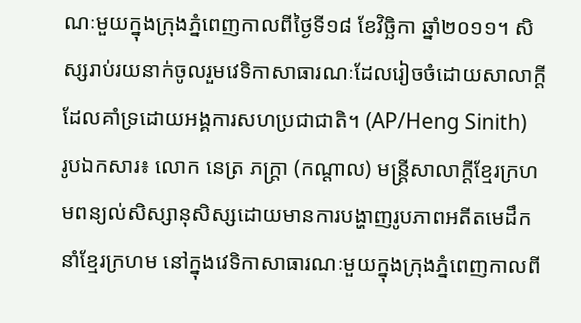ណៈមួយក្នុងក្រុងភ្នំពេញកាលពីថ្ងៃទី១៨ ខែវិច្ឆិកា ឆ្នាំ២០១១។ សិស្សរាប់រយនាក់ចូលរួមវេទិកាសាធារណៈដែលរៀចចំដោយសាលាក្តីដែលគាំទ្រដោយអង្គការសហប្រជាជាតិ។ (AP/Heng Sinith)
រូបឯកសារ៖ លោក នេត្រ ភក្ត្រា (កណ្តាល) មន្ត្រីសាលាក្តីខ្មែរក្រហមពន្យល់សិស្សានុសិស្សដោយមានការបង្ហាញរូបភាពអតីតមេដឹកនាំខ្មែរក្រហម នៅក្នុងវេទិកាសាធារណៈមួយក្នុងក្រុងភ្នំពេញកាលពី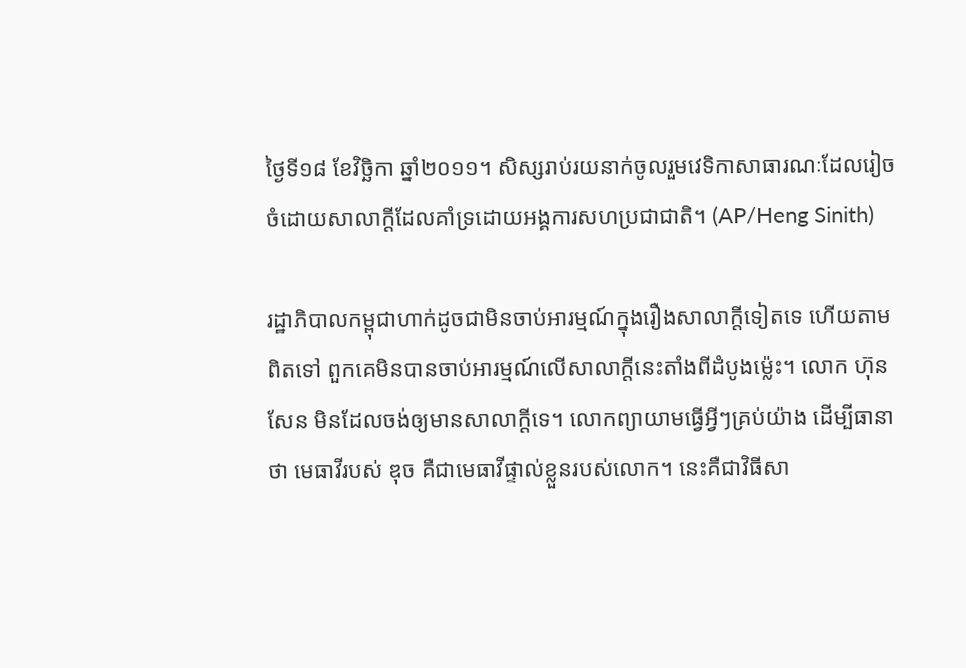ថ្ងៃទី១៨ ខែវិច្ឆិកា ឆ្នាំ២០១១។ សិស្សរាប់រយនាក់ចូលរួមវេទិកាសាធារណៈដែលរៀចចំដោយសាលាក្តីដែលគាំទ្រដោយអង្គការសហប្រជាជាតិ។ (AP/Heng Sinith)

រដ្ឋាភិបាលកម្ពុជាហាក់ដូចជាមិនចាប់អារម្មណ៍ក្នុងរឿងសាលាក្តីទៀតទេ ហើយតាមពិតទៅ ពួកគេមិនបានចាប់អារម្មណ៍លើសាលាក្តីនេះតាំងពីដំបូងម្ល៉េះ។ លោក ហ៊ុន សែន មិនដែលចង់ឲ្យមានសាលាក្តីទេ។ លោកព្យាយាមធ្វើអ្វីៗគ្រប់យ៉ាង ដើម្បីធានាថា មេធាវីរបស់ ឌុច គឺជាមេធាវីផ្ទាល់ខ្លួនរបស់លោក។ នេះគឺជាវិធីសា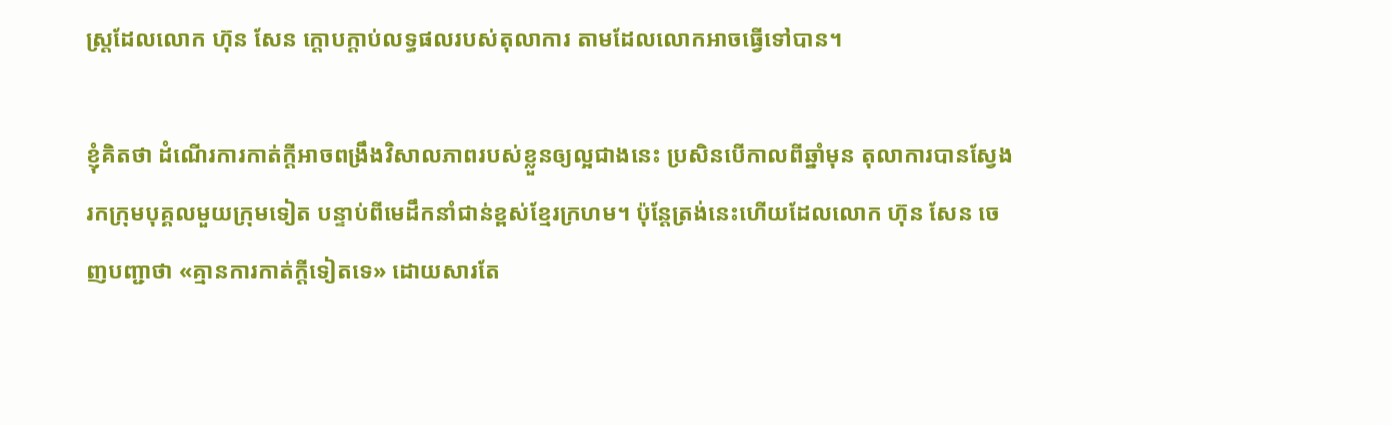ស្ត្រដែលលោក ហ៊ុន សែន ក្តោបក្តាប់លទ្ធផលរបស់តុលាការ តាមដែលលោកអាចធ្វើទៅបាន។

ខ្ញុំគិតថា ដំណើរការកាត់ក្តីអាចពង្រឹងវិសាលភាពរបស់ខ្លួនឲ្យល្អជាងនេះ ប្រសិនបើកាលពីឆ្នាំមុន តុលាការបានស្វែងរកក្រុមបុគ្គលមួយក្រុមទៀត បន្ទាប់ពីមេដឹកនាំជាន់ខ្ពស់ខ្មែរក្រហម។ ប៉ុន្តែត្រង់នេះហើយដែលលោក ហ៊ុន សែន ចេញបញ្ជាថា «គ្មានការកាត់ក្តីទៀតទេ» ដោយសារតែ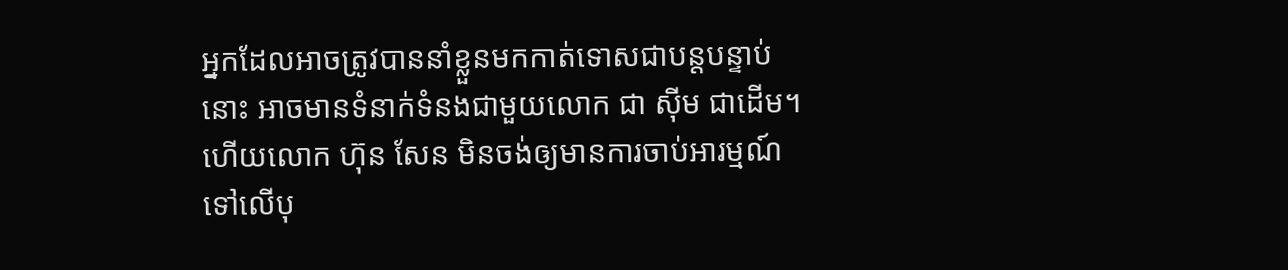អ្នកដែលអាចត្រូវបាននាំខ្លួនមកកាត់ទោសជាបន្តបន្ទាប់នោះ អាចមានទំនាក់ទំនងជាមួយលោក ជា ស៊ីម ជាដើម។ ហើយលោក ហ៊ុន សែន មិនចង់ឲ្យមានការចាប់អារម្មណ៍ទៅលើបុ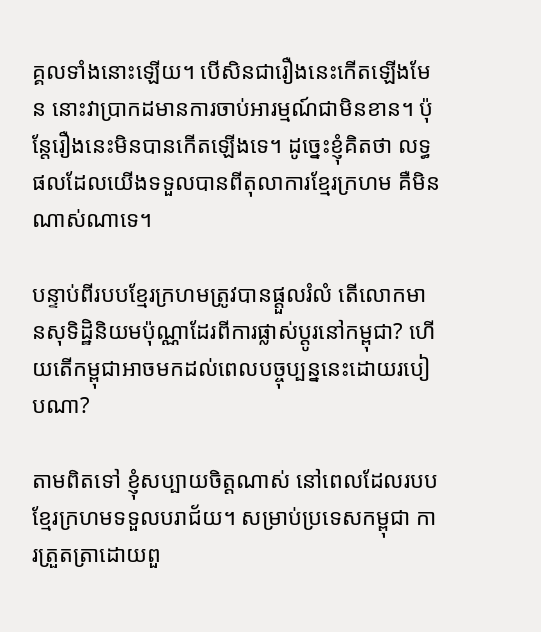គ្គលទាំងនោះឡើយ។ បើសិនជារឿងនេះកើតឡើងមែន នោះវាប្រាកដមានការចាប់អារម្មណ៍ជាមិនខាន។ ប៉ុន្តែរឿងនេះមិនបានកើតឡើងទេ។ ដូច្នេះខ្ញុំគិតថា លទ្ធផលដែលយើងទទួលបានពីតុលាការខ្មែរក្រហម គឺមិនណាស់ណាទេ។

បន្ទាប់ពីរបបខ្មែរក្រហមត្រូវបានផ្តួលរំលំ តើលោកមានសុទិដ្ឋិនិយមប៉ុណ្ណាដែរពីការផ្លាស់ប្តូរនៅកម្ពុជា? ហើយតើកម្ពុជាអាចមកដល់ពេលបច្ចុប្បន្ននេះដោយរបៀបណា?

តាមពិតទៅ ខ្ញុំសប្បាយចិត្តណាស់ នៅពេលដែលរបបខ្មែរក្រហមទទួលបរាជ័យ។ សម្រាប់ប្រទេសកម្ពុជា ការត្រួតត្រាដោយពួ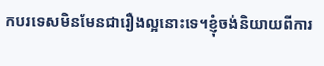កបរទេសមិនមែនជារឿងល្អនោះទេ។ខ្ញុំចង់និយាយពីការ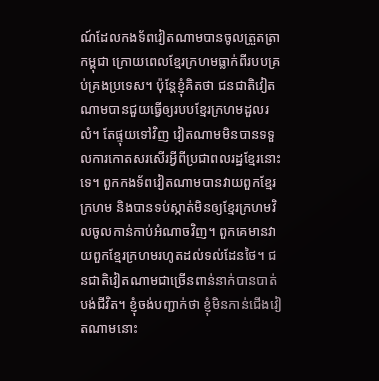ណ៍ដែលកងទ័ពវៀតណាមបានចូលត្រួតត្រាកម្ពុជា ក្រោយពេលខ្មែរក្រហមធ្លាក់ពីរបបគ្រប់គ្រងប្រទេស។ ប៉ុន្តែខ្ញុំគិតថា ជនជាតិវៀតណាមបានជួយធ្វើឲ្យរបបខ្មែរក្រហមដួលរលំ។ តែផ្ទុយទៅវិញ វៀតណាមមិនបានទទួលការកោតសរសើរអ្វីពីប្រជាពលរដ្ឋខ្មែរនោះទេ។ ពួកកងទ័ពវៀតណាមបានវាយពួកខ្មែរក្រហម និងបានទប់ស្កាត់មិនឲ្យខ្មែរក្រហមវិលចូលកាន់កាប់អំណាចវិញ។ ពួកគេមានវាយពួកខ្មែរក្រហមរហូតដល់ទល់ដែនថៃ។ ជនជាតិវៀតណាមជាច្រើនពាន់នាក់បានបាត់បង់ជីវិត។ ខ្ញុំចង់បញ្ជាក់ថា ខ្ញុំមិនកាន់ជើងវៀតណាមនោះ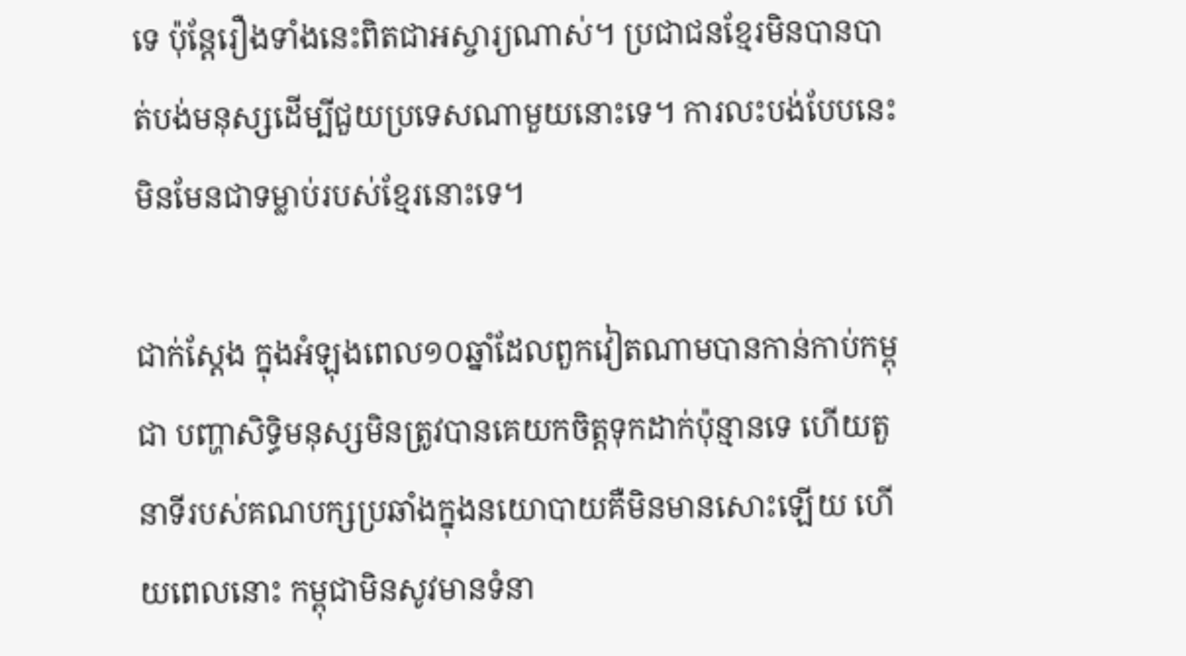ទេ ប៉ុន្តែរឿងទាំងនេះពិតជាអស្ចារ្យណាស់។ ប្រជាជនខ្មែរមិនបានបាត់បង់មនុស្សដើម្បីជួយប្រទេសណាមួយនោះទេ។ ការលះបង់បែបនេះមិនមែនជាទម្លាប់របស់ខ្មែរនោះទេ។

ជាក់ស្តែង ក្នុងអំឡុងពេល១០ឆ្នាំដែលពួកវៀតណាមបានកាន់កាប់កម្ពុជា បញ្ហាសិទ្ធិមនុស្សមិនត្រូវបានគេយកចិត្តទុកដាក់ប៉ុន្មានទេ ហើយតួនាទីរបស់គណបក្សប្រឆាំងក្នុងនយោបាយគឺមិនមានសោះឡើយ ហើយពេលនោះ កម្ពុជាមិនសូវមានទំនា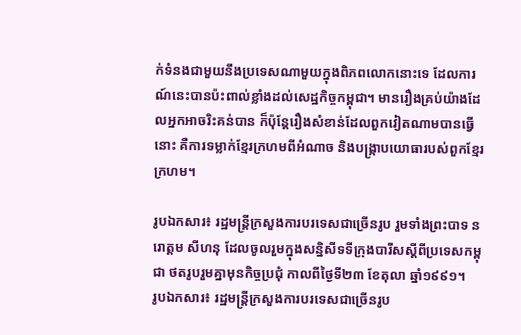ក់ទំនងជាមួយនឹងប្រទេសណាមួយក្នុងពិភពលោកនោះទេ ដែលការណ៍នេះបានប៉ះពាល់ខ្លាំងដល់សេដ្ឋកិច្ចកម្ពុជា។ មានរឿងគ្រប់យ៉ាងដែលអ្នកអាចរិះគន់បាន ក៏ប៉ុន្តែរឿងសំខាន់ដែលពួកវៀតណាមបានធ្វើនោះ គឺការទម្លាក់ខ្មែរក្រហមពីអំណាច និងបង្ក្រាបយោធារបស់ពួកខ្មែរក្រហម។

រូបឯកសារ៖ រដ្ឋមន្ត្រីក្រសួងការបរទេសជាច្រើនរូប រួមទាំងព្រះបាទ នរោត្តម សីហនុ ដែលចូលរួមក្នុងសន្និសីទទីក្រុងបារីសស្តីពីប្រទេសកម្ពុជា ថតរូបរួមគ្នាមុនកិច្ចប្រជុំ កាលពីថ្ងៃទី២៣ ខែតុលា ឆ្នាំ១៩៩១។
រូបឯកសារ៖ រដ្ឋមន្ត្រីក្រសួងការបរទេសជាច្រើនរូប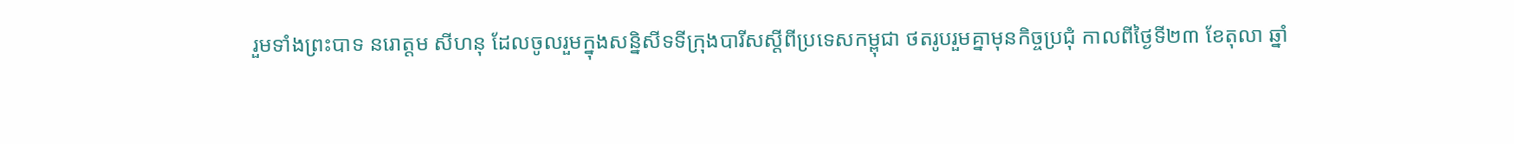រួមទាំងព្រះបាទ នរោត្តម សីហនុ ដែលចូលរួមក្នុងសន្និសីទទីក្រុងបារីសស្តីពីប្រទេសកម្ពុជា ថតរូបរួមគ្នាមុនកិច្ចប្រជុំ កាលពីថ្ងៃទី២៣ ខែតុលា ឆ្នាំ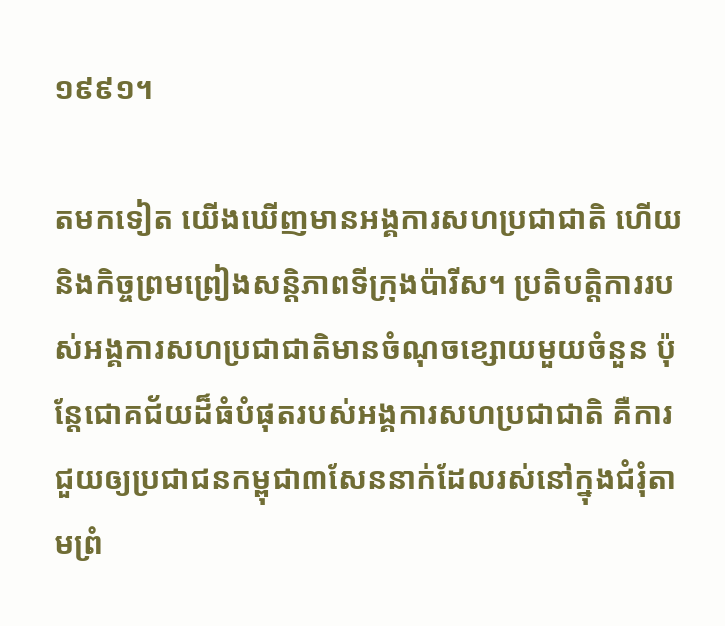១៩៩១។

តមកទៀត យើងឃើញមានអង្គការសហប្រជាជាតិ ហើយនិងកិច្ចព្រមព្រៀងសន្តិភាពទីក្រុងប៉ារីស។ ប្រតិបត្តិការរបស់អង្គការសហប្រជាជាតិមានចំណុចខ្សោយមួយចំនួន ប៉ុន្តែជោគជ័យដ៏ធំបំផុតរបស់អង្គការសហប្រជាជាតិ គឺការជួយឲ្យប្រជាជនកម្ពុជា៣សែននាក់ដែលរស់នៅក្នុងជំរុំតាមព្រំ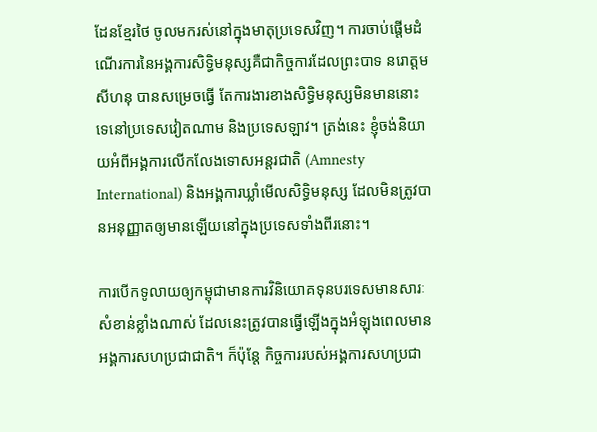ដែនខ្មែរថៃ ចូលមករស់នៅក្នុងមាតុប្រទេសវិញ។ ការចាប់ផ្តើមដំណើរការនៃអង្គការសិទ្ធិមនុស្សគឺជាកិច្ចការដែលព្រះបាទ នរោត្តម សីហនុ បានសម្រេចធ្វើ តែការងារខាងសិទ្ធិមនុស្សមិនមាននោះទេនៅប្រទេសវៀតណាម និងប្រទេសឡាវ។ ត្រង់នេះ ខ្ញុំចង់និយាយអំពីអង្គការលើកលែងទោសអន្តរជាតិ (Amnesty International) និងអង្គការឃ្លាំមើលសិទ្ធិមនុស្ស ដែលមិនត្រូវបានអនុញ្ញាតឲ្យមានឡើយនៅក្នុងប្រទេសទាំងពីរនោះ។

ការបើកទូលាយឲ្យកម្ពុជាមានការវិនិយោគទុនបរទេសមានសារៈសំខាន់ខ្លាំងណាស់ ដែលនេះត្រូវបានធ្វើឡើងក្នុងអំឡុងពេលមានអង្គការសហប្រជាជាតិ។ ក៏ប៉ុន្តែ កិច្ចការរបស់អង្គការសហប្រជា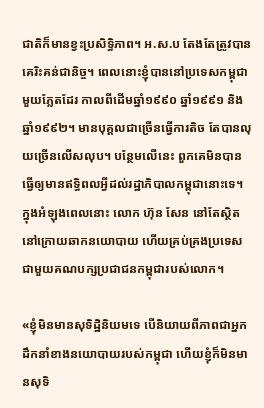ជាតិក៏មានខ្វះប្រសិទ្ធិភាព។ អ.ស.ប តែងតែត្រូវបានគេរិះគន់ជានិច្ច។ ពេលនោះខ្ញុំបាននៅប្រទេសកម្ពុជាមួយភ្លែតដែរ កាលពីដើមឆ្នាំ១៩៩០ ឆ្នាំ១៩៩១ និងឆ្នាំ១៩៩២។ មានបុគ្គលជាច្រើនធ្វើការតិច តែបានលុយច្រើនលើសលុប។ បន្ថែមលើនេះ ពួកគេមិនបានធ្វើឲ្យមានឥទ្ធិពលអ្វីដល់រដ្ឋាភិបាលកម្ពុជានោះទេ។ ក្នុងអំឡុងពេលនោះ លោក ហ៊ុន សែន នៅតែស្ថិតនៅក្រោយឆាកនយោបាយ ហើយគ្រប់គ្រងប្រទេសជាមួយគណបក្សប្រជាជនកម្ពុជារបស់លោក។

«ខ្ញុំមិនមានសុទិដ្ឋិនិយមទេ បើនិយាយពីភាពជាអ្នកដឹកនាំខាងនយោបាយរបស់កម្ពុជា ហើយខ្ញុំក៏មិនមានសុទិ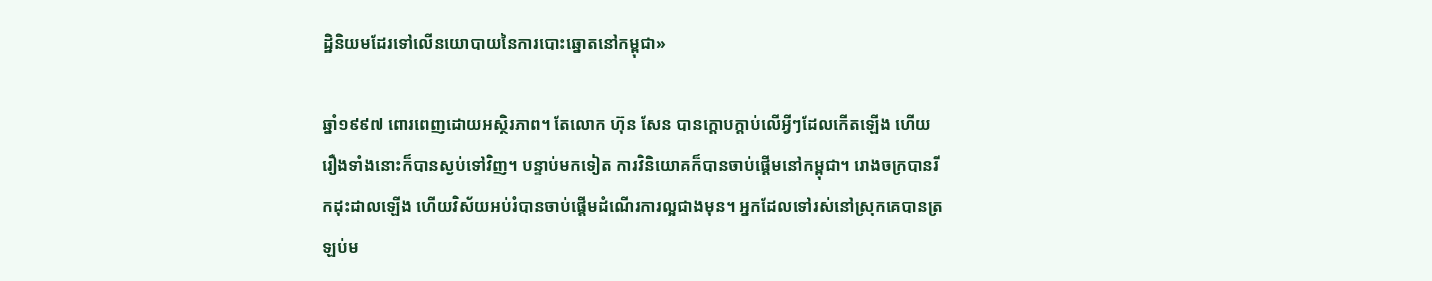ដ្ឋិនិយមដែរទៅលើនយោបាយនៃការបោះឆ្នោតនៅកម្ពុជា»

ឆ្នាំ១៩៩៧ ពោរពេញដោយអស្ថិរភាព។ តែលោក ហ៊ុន សែន បានក្តោបក្តាប់លើអ្វីៗដែលកើតឡើង ហើយរឿងទាំងនោះក៏បានស្ងប់ទៅវិញ។ បន្ទាប់មកទៀត ការវិនិយោគក៏បានចាប់ផ្តើមនៅកម្ពុជា។ រោងចក្របានរីកដុះដាលឡើង ហើយវិស័យអប់រំបានចាប់ផ្តើមដំណើរការល្អជាងមុន។ អ្នកដែលទៅរស់នៅស្រុកគេបានត្រឡប់ម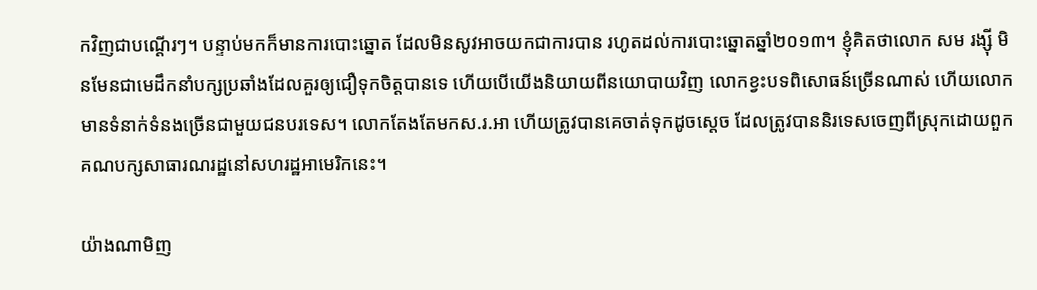កវិញជាបណ្តើរៗ។ បន្ទាប់មកក៏មានការបោះឆ្នោត ដែលមិនសូវអាចយកជាការបាន រហូតដល់ការបោះឆ្នោតឆ្នាំ២០១៣។ ខ្ញុំគិតថាលោក សម រង្ស៊ី មិនមែនជាមេដឹកនាំបក្សប្រឆាំងដែលគួរឲ្យជឿទុកចិត្តបានទេ ហើយបើយើងនិយាយពីនយោបាយវិញ លោកខ្វះបទពិសោធន៍ច្រើនណាស់ ហើយលោកមានទំនាក់ទំនងច្រើនជាមួយជនបរទេស។ លោកតែងតែមកស.រ.អា ហើយត្រូវបានគេចាត់ទុកដូចស្តេច ដែលត្រូវបាននិរទេសចេញពីស្រុកដោយពួកគណបក្សសាធារណរដ្ឋនៅសហរដ្ឋអាមេរិកនេះ។

យ៉ាងណាមិញ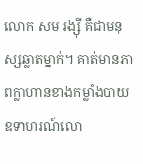លោក សម រង្ស៊ី គឺជាមនុស្សឆ្លាតម្នាក់។ គាត់មានភាពក្លាហានខាងកម្លាំងបាយ ឧទាហរណ៍លោ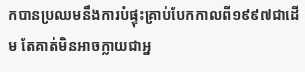កបានប្រឈមនឹងការបំផ្ទុះគ្រាប់បែកកាលពី១៩៩៧ជាដើម តែគាត់មិនអាចក្លាយជាអ្ន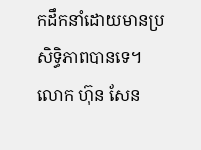កដឹកនាំដោយមានប្រសិទ្ធិភាពបានទេ។ លោក ហ៊ុន សែន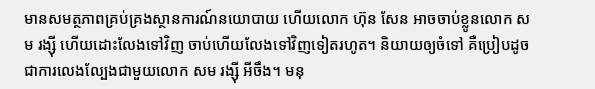មានសមត្ថភាពគ្រប់គ្រងស្ថានការណ៍នយោបាយ ហើយលោក ហ៊ុន សែន អាចចាប់ខ្លូនលោក សម រង្ស៊ី ហើយដោះលែងទៅវិញ ចាប់ហើយលែងទៅវិញទៀតរហូត។ និយាយឲ្យចំទៅ គឺប្រៀបដូចជាការលេងល្បែងជាមួយលោក សម រង្ស៊ី អីចឹង។ មនុ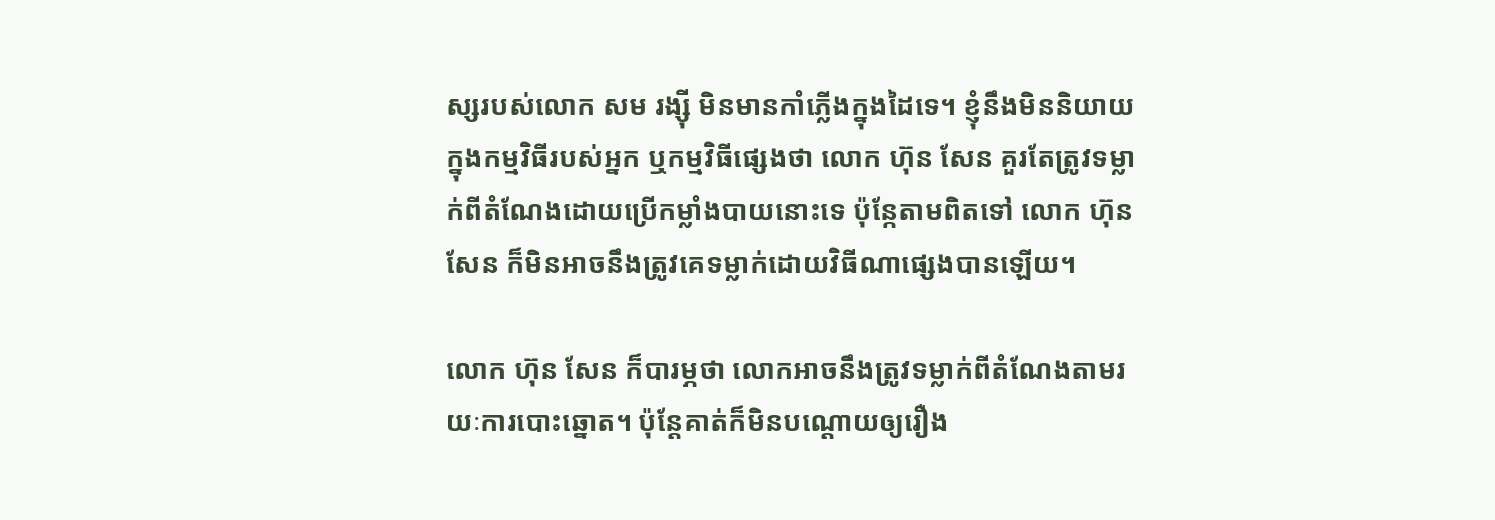ស្សរបស់លោក សម រង្ស៊ី មិនមានកាំភ្លើងក្នុងដៃទេ។ ខ្ញុំនឹងមិននិយាយក្នុងកម្មវិធីរបស់អ្នក ឬកម្មវិធីផ្សេងថា លោក ហ៊ុន សែន គួរតែត្រូវទម្លាក់ពីតំណែងដោយប្រើកម្លាំងបាយនោះទេ ប៉ុន្កែតាមពិតទៅ លោក ហ៊ុន សែន ក៏មិនអាចនឹងត្រូវគេទម្លាក់ដោយវិធីណាផ្សេងបានឡើយ។

លោក ហ៊ុន សែន ក៏បារម្ភថា លោកអាចនឹងត្រូវទម្លាក់ពីតំណែងតាមរយៈការបោះឆ្នោត។ ប៉ុន្តែគាត់ក៏មិនបណ្តោយឲ្យរឿង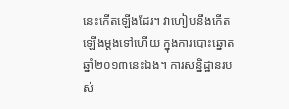នេះកើតឡើងដែរ។ វាហៀបនឹងកើតឡើងម្តងទៅហើយ ក្នុងការបោះឆ្នោតឆ្នាំ២០១៣នេះឯង។ ការសន្និដ្ឋានរបស់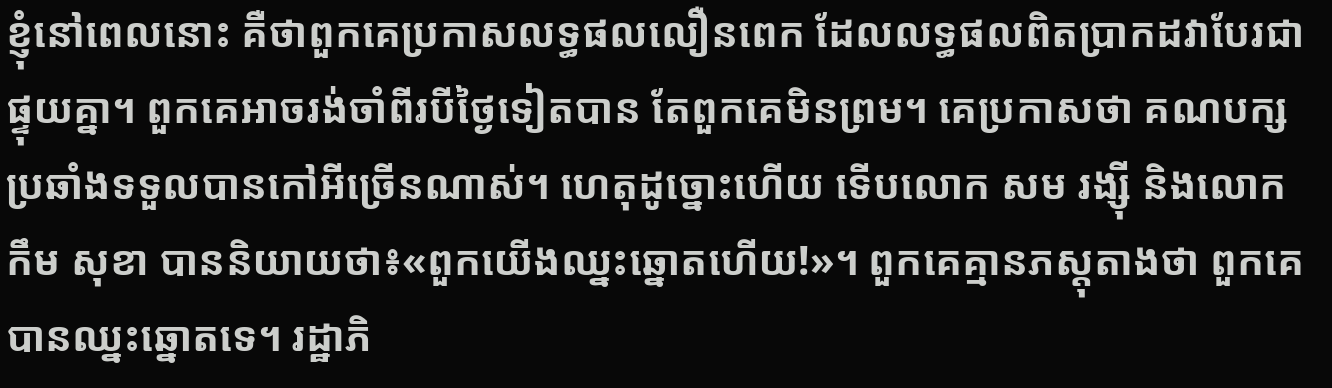ខ្ញុំនៅពេលនោះ គឺថាពួកគេប្រកាសលទ្ធផលលឿនពេក ដែលលទ្ធផលពិតប្រាកដវាបែរជាផ្ទុយគ្នា។ ពួកគេអាចរង់ចាំពីរបីថ្ងៃទៀតបាន តែពួកគេមិនព្រម។ គេប្រកាសថា គណបក្សប្រឆាំងទទួលបានកៅអីច្រើនណាស់។ ហេតុដូច្នោះហើយ ទើបលោក សម រង្ស៊ី និងលោក កឹម សុខា បាននិយាយថា៖«ពួកយើងឈ្នះឆ្នោតហើយ!»។ ពួកគេគ្មានភស្តុតាងថា ពួកគេបានឈ្នះឆ្នោតទេ។ រដ្ឋាភិ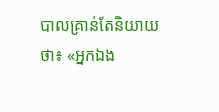បាលគ្រាន់តែនិយាយថា៖ «អ្នកឯង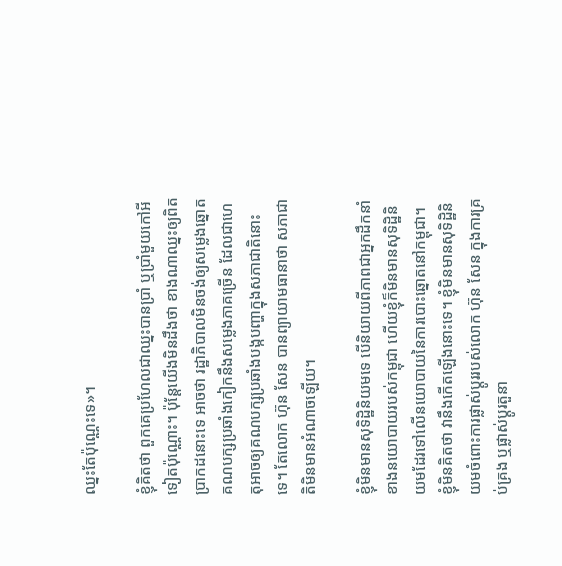ឈ្នះតែប៉ុណ្ណេះទេ»។

ខ្ញុំគិតថា ពួកគេប្រហែលជាឈ្នះបានប្រាំ ឬប្រាំមួយកៅអីទៀតប៉ុណ្ណោះ។ ប៉ុន្តែយើងមិនដឹងថា ខាងណាឈ្នះឲ្យពិតប្រាកដនោះទេ អាចថា រដ្ឋាភិបាលមិនចង់ឲ្យសម្លេងឆ្នោតគណបក្សប្រឆាំងកៀកនឹងសម្លេងភាគច្រើន ដែលជាហេតុអាចឲ្យគណបក្សប្រឆាំងបង្កបញ្ហាក្នុងសភាជាតិនោះទេ។ តែលោក ហ៊ុន សែន បានព្យាយាមធានាថា សភាជាតិមិនមានអំណាចឡើយ។

ខ្ញុំមិនមានសុទិដ្ឋិនិយមទេ បើនិយាយពីភាពជាអ្នកដឹកនាំខាងនយោបាយរបស់កម្ពុជា ហើយខ្ញុំក៏មិនមានសុទិដ្ឋិនិយមដែរទៅលើនយោបាយនៃការបោះឆ្នោតនៅកម្ពុជា។ ខ្ញុំមិនគិតថា វានឹងកើតឡើងនោះទេ។ ខ្ញុំមិនមានសុទិដ្ឋិនិយមចំពោះការផ្លាស់ប្តូររបស់លោក ហ៊ុន សែន ក្នុងការគ្រប់គ្រង ឬផ្លាស់ប្តូរតួនា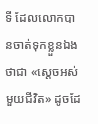ទី ដែលលោកបានចាត់ទុកខ្លួនឯងថាជា «ស្តេចអស់មួយជីវិត» ដូចដែ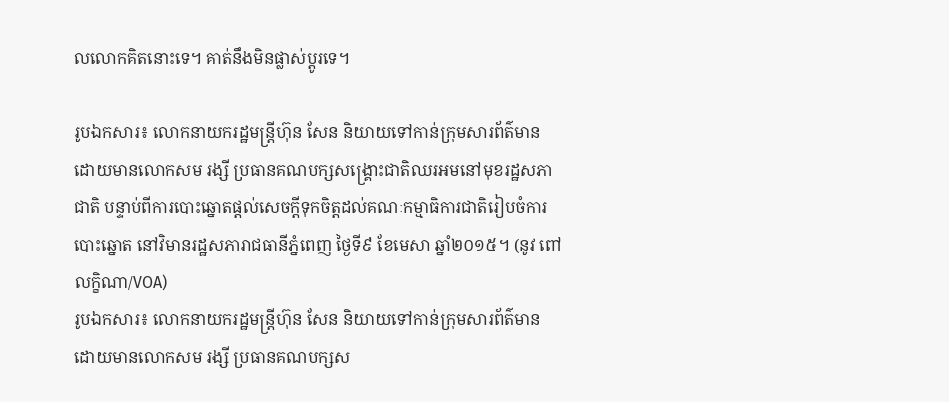លលោកគិតនោះទេ។ គាត់នឹងមិនផ្លាស់ប្តូរទេ។

រូបឯកសារ៖ លោកនាយករដ្ឋមន្រ្តីហ៊ុន សែន និយាយទៅកាន់ក្រុមសារព័ត៌មាន ដោយមានលោកសម រង្សី ប្រធានគណបក្សសង្គ្រោះជាតិឈរអមនៅមុខរដ្ឋសភាជាតិ បន្ទាប់ពីការបោះឆ្នោតផ្តល់សេចក្តីទុកចិត្តដល់គណៈកម្មាធិការជាតិរៀបចំការបោះឆ្នោត នៅវិមានរដ្ឋសភារាជធានីភ្នំពេញ ថ្ងៃទី៩ ខែមេសា ឆ្នាំ២០១៥។ (នូវ ពៅលក្ខិណា/VOA)
រូបឯកសារ៖ លោកនាយករដ្ឋមន្រ្តីហ៊ុន សែន និយាយទៅកាន់ក្រុមសារព័ត៌មាន ដោយមានលោកសម រង្សី ប្រធានគណបក្សស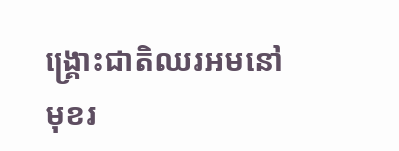ង្គ្រោះជាតិឈរអមនៅមុខរ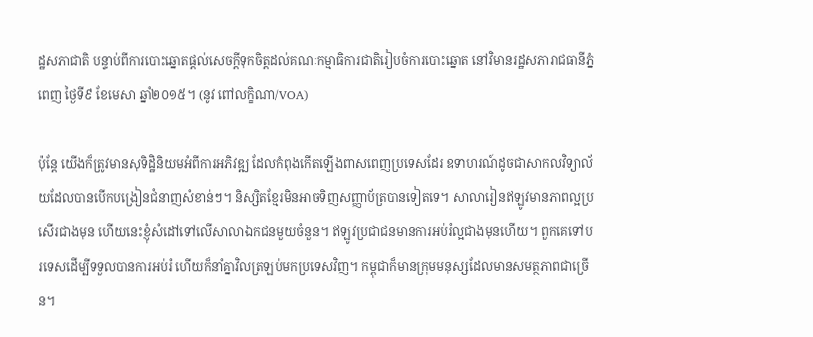ដ្ឋសភាជាតិ បន្ទាប់ពីការបោះឆ្នោតផ្តល់សេចក្តីទុកចិត្តដល់គណៈកម្មាធិការជាតិរៀបចំការបោះឆ្នោត នៅវិមានរដ្ឋសភារាជធានីភ្នំពេញ ថ្ងៃទី៩ ខែមេសា ឆ្នាំ២០១៥។ (នូវ ពៅលក្ខិណា/VOA)

ប៉ុន្តែ យើងក៏ត្រូវមានសុទិដិ្ឋនិយមអំពីការអភិវឌ្ឍ ដែលកំពុងកើតឡើងពាសពេញប្រទេសដែរ ឧទាហរណ៍ដូចជាសាកលវិទ្យាល័យដែលបានបើកបង្រៀនជំនាញសំខាន់ៗ។ និស្សិតខ្មែរមិនអាចទិញសញ្ញាប័ត្របានទៀតទេ។ សាលារៀនឥឡូវមានភាពល្អប្រសើរជាងមុន ហើយនេះខ្ញុំសំដៅទៅលើសាលាឯកជនមួយចំនួន។ ឥឡូវប្រជាជនមានការអប់រំល្អជាងមុនហើយ។ ពួកគេទៅបរទេសដើម្បីទទួលបានការអប់រំ ហើយក៏នាំគ្នាវិលត្រឡប់មកប្រទេសវិញ។ កម្ពុជាក៏មានក្រុមមនុស្សដែលមានសមត្ថភាពជាច្រើន។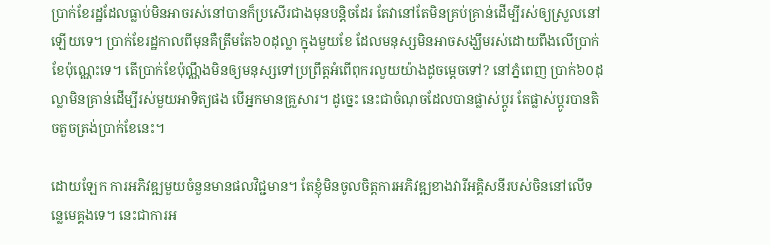ប្រាក់ខែរដ្ឋដែលធ្លាប់មិនអាចរស់នៅបានក៏ប្រសើរជាងមុនបន្តិចដែរ តែវានៅតែមិនគ្រប់គ្រាន់ដើម្បីរស់ឲ្យស្រួលនៅឡើយទេ។ ប្រាក់ខែរដ្ឋកាលពីមុនគឺត្រឹមតែ៦០ដុល្លា ក្នុងមួយខែ ដែលមនុស្សមិនអាចសង្ឃឹមរស់ដោយពឹងលើប្រាក់ខែប៉ុណ្ណេះទេ។ តើប្រាក់ខែប៉ុណ្ណឹងមិនឲ្យមនុស្សទៅប្រព្រឹត្តអំពើពុករលួយយ៉ាងដូចម្តេចទៅ? នៅភ្នំពេញ ប្រាក់៦០ដុល្លាមិនគ្រាន់ដើម្បីរស់មួយអាទិត្យផង បើអ្នកមានគ្រួសារ។ ដូច្នេះ នេះជាចំណុចដែលបានផ្លាស់ប្តូរ តែផ្លាស់ប្តូរបានតិចតួចត្រង់ប្រាក់ខែនេះ។

ដោយឡែក ការអភិវឌ្ឍមួយចំនួនមានផលវិជ្ជមាន។ តែខ្ញុំមិនចូលចិត្តការអភិវឌ្ឍខាងវារីអគ្គិសនីរបស់ចិននៅលើទន្លេមេគ្គងទេ។ នេះជាការអ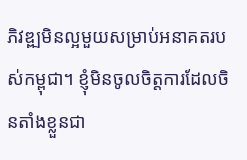ភិវឌ្ឍមិនល្អមួយសម្រាប់អនាគតរបស់កម្ពុជា។ ខ្ញុំមិនចូលចិត្តការដែលចិនតាំងខ្លួនជា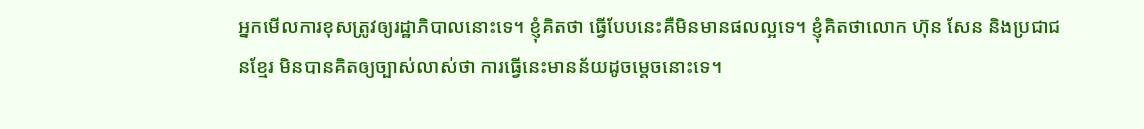អ្នកមើលការខុសត្រូវឲ្យរដ្ឋាភិបាលនោះទេ។ ខ្ញុំគិតថា ធ្វើបែបនេះគឺមិនមានផលល្អទេ។ ខ្ញុំគិតថាលោក ហ៊ុន សែន និងប្រជាជនខ្មែរ មិនបានគិតឲ្យច្បាស់លាស់ថា ការធ្វើនេះមានន័យដូចម្តេចនោះទេ។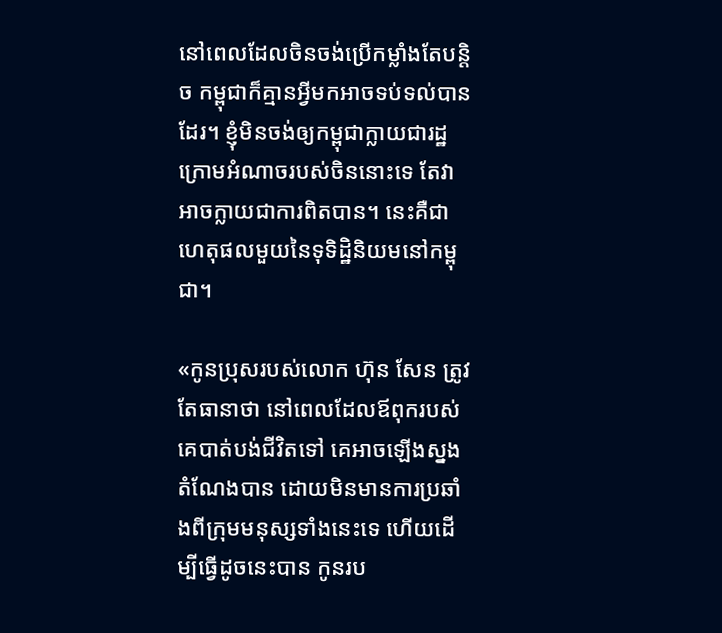នៅពេលដែលចិនចង់ប្រើកម្លាំងតែបន្តិច កម្ពុជាក៏គ្មានអ្វីមកអាចទប់ទល់បានដែរ។ ខ្ញុំមិនចង់ឲ្យកម្ពុជាក្លាយជារដ្ឋក្រោមអំណាចរបស់ចិននោះទេ តែវាអាចក្លាយជាការពិតបាន។ នេះគឺជាហេតុផលមួយនៃទុទិដ្ឋិនិយមនៅកម្ពុជា។

«កូនប្រុសរបស់លោក ហ៊ុន សែន ត្រូវតែធានាថា នៅពេលដែលឪពុករបស់គេបាត់បង់ជីវិតទៅ គេអាចឡើងស្នងតំណែងបាន ដោយមិនមានការប្រឆាំងពីក្រុមមនុស្សទាំងនេះទេ ហើយដើម្បីធ្វើដូចនេះបាន កូនរប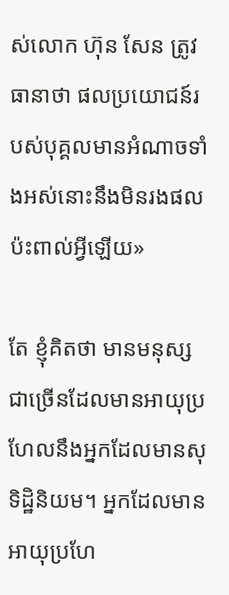ស់លោក ហ៊ុន សែន ត្រូវធានាថា ផលប្រយោជន៍របស់បុគ្គលមានអំណាចទាំងអស់នោះនឹងមិនរងផលប៉ះពាល់អ្វីឡើយ»

តែ ខ្ញុំគិតថា មានមនុស្សជាច្រើនដែលមានអាយុប្រហែលនឹងអ្នកដែលមានសុទិដ្ឋិនិយម។ អ្នកដែលមានអាយុប្រហែ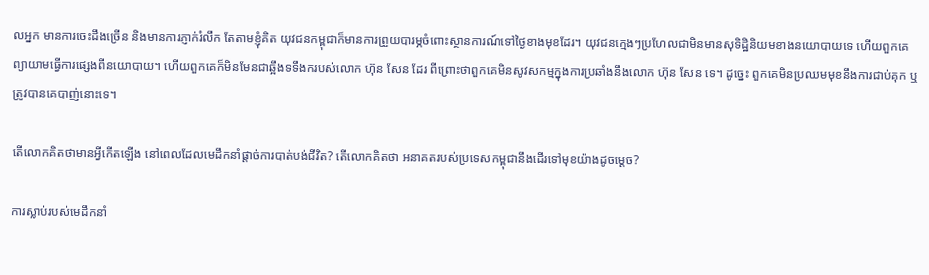លអ្នក មានការចេះដឹងច្រើន និងមានការភ្ញាក់រំលឹក តែតាមខ្ញុំគិត យុវជនកម្ពុជាក៏មានការព្រួយបារម្ភចំពោះស្ថានការណ៍ទៅថ្ងៃខាងមុខដែរ។ យុវជនក្មេងៗប្រហែលជាមិនមានសុទិដិ្ឋនិយមខាងនយោបាយទេ ហើយពួកគេព្យាយាមធ្វើការផ្សេងពីនយោបាយ។ ហើយពួកគេក៏មិនមែនជាឆ្អឹងទទឹងករបស់លោក ហ៊ុន សែន ដែរ ពីព្រោះថាពួកគេមិនសូវសកម្មក្នុងការប្រឆាំងនឹងលោក ហ៊ុន សែន ទេ។ ដូច្នេះ ពួកគេមិនប្រឈមមុខនឹងការជាប់គុក ឬត្រូវបានគេបាញ់នោះទេ។

តើលោកគិតថាមានអ្វីកើតឡើង នៅពេលដែលមេដឹកនាំផ្តាច់ការបាត់បង់ជីវិត? តើលោកគិតថា អនាគតរបស់ប្រទេសកម្ពុជានឹងដើរទៅមុខយ៉ាងដូចម្តេច?

ការស្លាប់របស់មេដឹកនាំ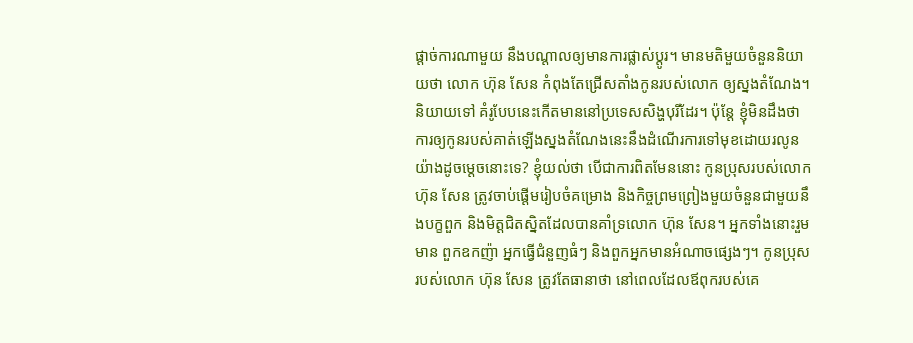ផ្តាច់ការណាមួយ នឹងបណ្តាលឲ្យមានការផ្លាស់ប្តូរ។ មានមតិមួយចំនួននិយាយថា លោក ហ៊ុន សែន កំពុងតែជ្រើសតាំងកូនរបស់លោក ឲ្យស្នងតំណែង។ និយាយទៅ គំរូបែបនេះកើតមាននៅប្រទេសសិង្ហបុរីដែរ។ ប៉ុន្តែ ខ្ញុំមិនដឹងថា ការឲ្យកូនរបស់គាត់ឡើងស្នងតំណែងនេះនឹងដំណើរការទៅមុខដោយរលូនយ៉ាងដូចម្តេចនោះទេ? ខ្ញុំយល់ថា បើជាការពិតមែននោះ កូនប្រុសរបស់លោក ហ៊ុន សែន ត្រូវចាប់ផ្តើមរៀបចំគម្រោង និងកិច្ចព្រមព្រៀងមួយចំនួនជាមួយនឹងបក្ខពួក និងមិត្តជិតស្និតដែលបានគាំទ្រលោក ហ៊ុន សែន។ អ្នកទាំងនោះរួមមាន ពួកឧកញ៉ា អ្នកធ្វើជំនួញធំៗ និងពួកអ្នកមានអំណាចផ្សេងៗ។ កូនប្រុសរបស់លោក ហ៊ុន សែន ត្រូវតែធានាថា នៅពេលដែលឪពុករបស់គេ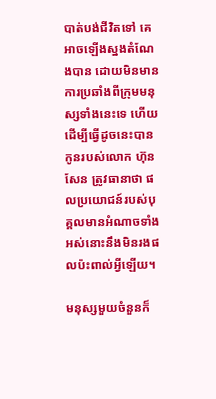បាត់បង់ជីវិតទៅ គេអាចឡើងស្នងតំណែងបាន ដោយមិនមានការប្រឆាំងពីក្រុមមនុស្សទាំងនេះទេ ហើយដើម្បីធ្វើដូចនេះបាន កូនរបស់លោក ហ៊ុន សែន ត្រូវធានាថា ផលប្រយោជន៍របស់បុគ្គលមានអំណាចទាំងអស់នោះនឹងមិនរងផលប៉ះពាល់អ្វីឡើយ។

មនុស្សមួយចំនួនក៏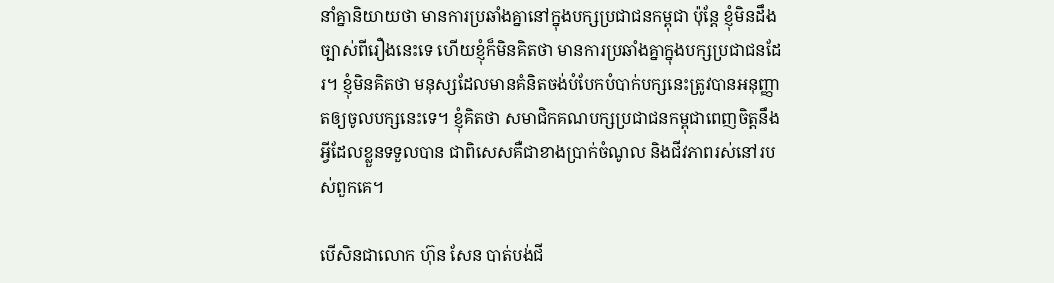នាំគ្នានិយាយថា មានការប្រឆាំងគ្នានៅក្នុងបក្សប្រជាជនកម្ពុជា ប៉ុន្តែ ខ្ញុំមិនដឹងច្បាស់ពីរឿងនេះទេ ហើយខ្ញុំក៏មិនគិតថា មានការប្រឆាំងគ្នាក្នុងបក្សប្រជាជនដែរ។ ខ្ញុំមិនគិតថា មនុស្សដែលមានគំនិតចង់បំបែកបំបាក់បក្សនេះត្រូវបានអនុញ្ញាតឲ្យចូលបក្សនេះទេ។ ខ្ញុំគិតថា សមាជិកគណបក្សប្រជាជនកម្ពុជាពេញចិត្តនឹងអ្វីដែលខ្លួនទទួលបាន ជាពិសេសគឺជាខាងប្រាក់ចំណូល និងជីវភាពរស់នៅរបស់ពួកគេ។

បើសិនជាលោក ហ៊ុន សែន បាត់បង់ជី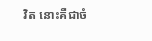វិត នោះគឺជាចំ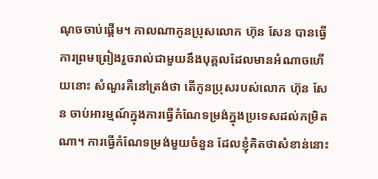ណុចចាប់ផ្តើម។ កាលណាកូនប្រុសលោក ហ៊ុន សែន បានធ្វើការព្រមព្រៀងរួចរាល់ជាមួយនឹងបុគ្គលដែលមានអំណាចហើយនោះ សំណួរគឺនៅត្រង់ថា តើកូនប្រុសរបស់លោក ហ៊ុន សែន ចាប់អារម្មណ៍ក្នុងការធ្វើកំណែទម្រង់ក្នុងប្រទេសដល់កម្រិតណា។ ការធ្វើកំណែទម្រង់មួយចំនួន ដែលខ្ញុំគិតថាសំខាន់នោះ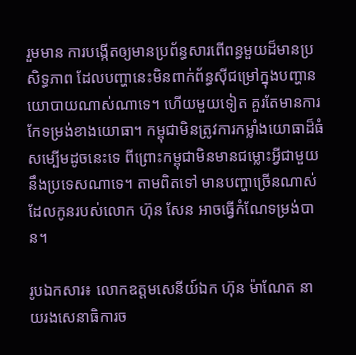រួមមាន ការបង្កើតឲ្យមានប្រព័ន្ធសារពើពន្ធមួយដ៏មានប្រសិទ្ធភាព ដែលបញ្ហានេះមិនពាក់ព័ន្ធស៊ីជម្រៅក្នុងបញ្ហានយោបាយណាស់ណាទេ។ ហើយមួយទៀត គួរតែមានការកែទម្រង់ខាងយោធា។ កម្ពុជាមិនត្រូវការកម្លាំងយោធាដ៏ធំសម្បើមដូចនេះទេ ពីព្រោះកម្ពុជាមិនមានជម្លោះអ្វីជាមួយនឹងប្រទេសណាទេ។ តាមពិតទៅ មានបញ្ហាច្រើនណាស់ ដែលកូនរបស់លោក ហ៊ុន សែន អាចធ្វើកំណែទម្រង់បាន។

រូបឯកសារ៖ លោកឧត្តមសេនីយ៍ឯក ហ៊ុន ម៉ាណែត នាយរងសេនាធិការច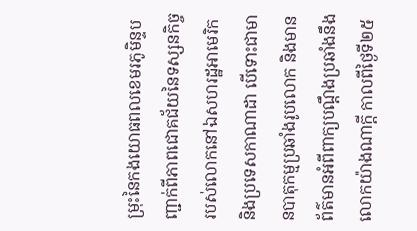ម្រុះនៃកងយោធពលខេមរភូមិន្ទបញ្ជាក់ពីភាពជោគជ័យនៃទស្សនកិច្ចរបស់លោកនៅឯសហរដ្ឋអាមេរិក និងប្រទេសកាណាដា បើទោះជាមានបាតុកម្មប្រឆាំងរូបលោក និងមានព័ត៌មានអំពីពាក្យបណ្តឹងប្រឆាំងនឹងលោកយ៉ាងណាក្តី កាលពីថ្ងៃទី២៥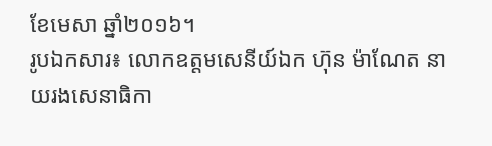ខែមេសា ឆ្នាំ២០១៦។
រូបឯកសារ៖ លោកឧត្តមសេនីយ៍ឯក ហ៊ុន ម៉ាណែត នាយរងសេនាធិកា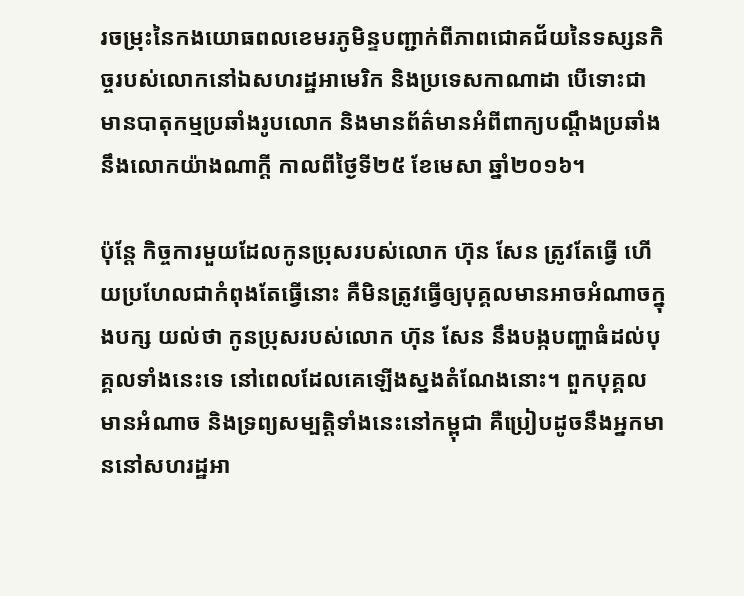រចម្រុះនៃកងយោធពលខេមរភូមិន្ទបញ្ជាក់ពីភាពជោគជ័យនៃទស្សនកិច្ចរបស់លោកនៅឯសហរដ្ឋអាមេរិក និងប្រទេសកាណាដា បើទោះជាមានបាតុកម្មប្រឆាំងរូបលោក និងមានព័ត៌មានអំពីពាក្យបណ្តឹងប្រឆាំងនឹងលោកយ៉ាងណាក្តី កាលពីថ្ងៃទី២៥ ខែមេសា ឆ្នាំ២០១៦។

ប៉ុន្តែ កិច្ចការមួយដែលកូនប្រុសរបស់លោក ហ៊ុន សែន ត្រូវតែធ្វើ ហើយប្រហែលជាកំពុងតែធ្វើនោះ គឺមិនត្រូវធ្វើឲ្យបុគ្គលមានអាចអំណាចក្នុងបក្ស យល់ថា កូនប្រុសរបស់លោក ហ៊ុន សែន នឹងបង្កបញ្ហាធំដល់បុគ្គលទាំងនេះទេ នៅពេលដែលគេឡើងស្នងតំណែងនោះ។ ពួកបុគ្គលមានអំណាច និងទ្រព្យសម្បត្តិទាំងនេះនៅកម្ពុជា គឺប្រៀបដូចនឹងអ្នកមាននៅសហរដ្ឋអា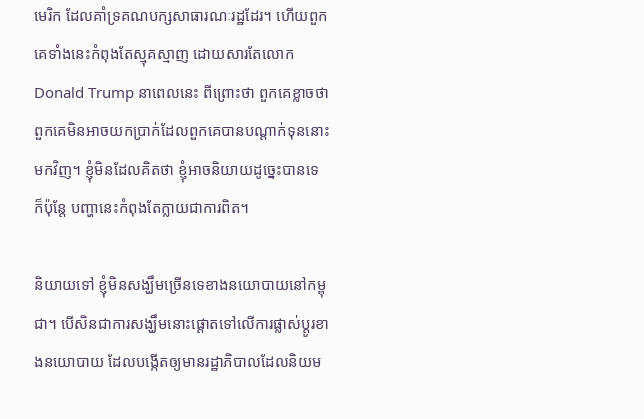មេរិក ដែលគាំទ្រគណបក្សសាធារណៈរដ្ឋដែរ។ ហើយពួកគេទាំងនេះកំពុងតែស្មុគស្មាញ ដោយសារតែលោក Donald Trump នាពេលនេះ ពីព្រោះថា ពួកគេខ្លាចថា ពួកគេមិនអាចយកប្រាក់ដែលពួកគេបានបណ្តាក់ទុននោះមកវិញ។ ខ្ញុំមិនដែលគិតថា ខ្ញុំអាចនិយាយដូច្នេះបានទេ ក៏ប៉ុន្តែ បញ្ហានេះកំពុងតែក្លាយជាការពិត។

និយាយទៅ ខ្ញុំមិនសង្ឃឹមច្រើនទេខាងនយោបាយនៅកម្ពុជា។ បើសិនជាការសង្ឃឹមនោះផ្តោតទៅលើការផ្លាស់ប្តូរខាងនយោបាយ ដែលបង្កើតឲ្យមានរដ្ឋាភិបាលដែលនិយម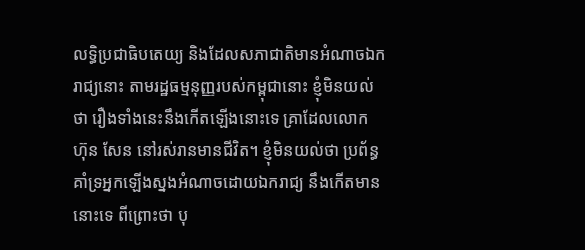លទ្ធិប្រជាធិបតេយ្យ និងដែលសភាជាតិមានអំណាចឯករាជ្យនោះ តាមរដ្ឋធម្មនុញ្ញរបស់កម្ពុជានោះ ខ្ញុំមិនយល់ថា រឿងទាំងនេះនឹងកើតឡើងនោះទេ គ្រាដែលលោក ហ៊ុន សែន នៅរស់រានមានជីវិត។ ខ្ញុំមិនយល់ថា ប្រព័ន្ធគាំទ្រអ្នកឡើងស្នងអំណាចដោយឯករាជ្យ នឹងកើតមាននោះទេ ពីព្រោះថា បុ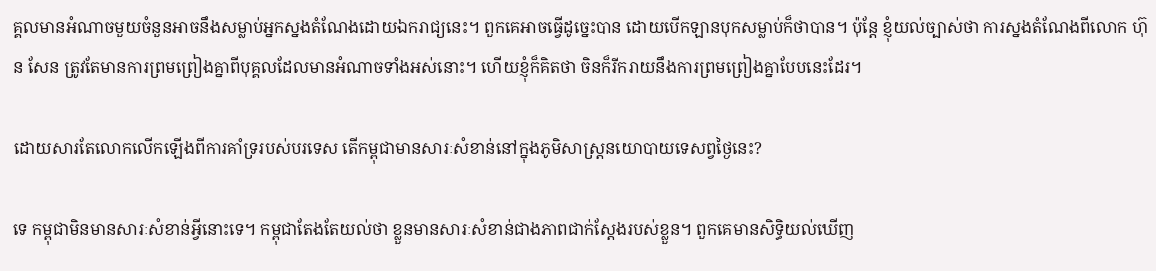គ្គលមានអំណាចមួយចំនួនអាចនឹងសម្លាប់អ្នកស្នងតំណែងដោយឯករាជ្យនេះ។ ពួកគេអាចធ្វើដូច្នេះបាន ដោយបើកឡានបុកសម្លាប់ក៏ថាបាន។ ប៉ុន្តែ ខ្ញុំយល់ច្បាស់ថា ការស្នងតំណែងពីលោក ហ៊ុន សែន ត្រូវតែមានការព្រមព្រៀងគ្នាពីបុគ្គលដែលមានអំណាចទាំងអស់នោះ។ ហើយខ្ញុំក៏គិតថា ចិនក៏រីករាយនឹងការព្រមព្រៀងគ្នាបែបនេះដែរ។

ដោយសារតែលោកលើកឡើងពីការគាំទ្ររបស់បរទេស តើកម្ពុជាមានសារៈសំខាន់នៅក្នុងភូមិសាស្រ្តនយោបាយទេសព្វថ្ងៃនេះ?

ទេ កម្ពុជាមិនមានសារៈសំខាន់អ្វីនោះទេ។ កម្ពុជាតែងតែយល់ថា ខ្លួនមានសារៈសំខាន់ជាងភាពជាក់ស្តែងរបស់ខ្លួន។ ពួកគេមានសិទ្ធិយល់ឃើញ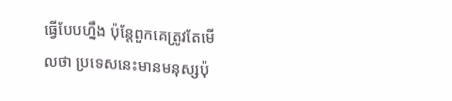ធ្វើបែបហ្នឹង ប៉ុន្តែពួកគេត្រូវតែមើលថា ប្រទេសនេះមានមនុស្សប៉ុ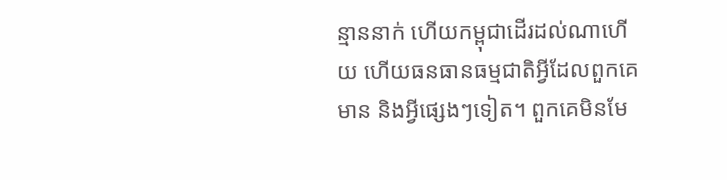ន្មាននាក់ ហើយកម្ពុជាដើរដល់ណាហើយ ហើយធនធានធម្មជាតិអ្វីដែលពួកគេមាន និងអ្វីផ្សេងៗទៀត។ ពួកគេមិនមែ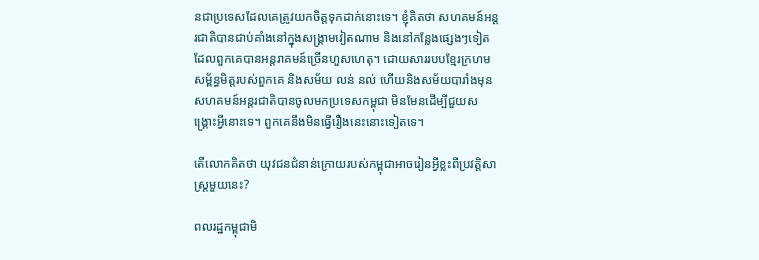នជាប្រទេសដែលគេត្រូវយកចិត្តទុកដាក់នោះទេ។ ខ្ញុំគិតថា សហគមន៍អន្តរជាតិបានជាប់គាំងនៅក្នុងសង្រ្គាមវៀតណាម និងនៅកន្លែងផ្សេងៗទៀត ដែលពួកគេបានអន្តរាគមន៍ច្រើនហួសហេតុ។ ដោយសាររបបខ្មែរក្រហម សម្ព័ន្ធមិត្តរបស់ពួកគេ និងសម័យ លន់ នល់ ហើយនិងសម័យបារាំងមុន សហគមន៍អន្តរជាតិបានចូលមកប្រទេសកម្ពុជា មិនមែនដើម្បីជួយសង្រ្គោះអ្វីនោះទេ។ ពួកគេនឹងមិនធ្វើរឿងនេះនោះទៀតទេ។

តើលោកគិតថា យុវជនជំនាន់ក្រោយរបស់កម្ពុជាអាចរៀនអ្វីខ្លះពីប្រវត្តិសាស្រ្តមួយនេះ?

ពលរដ្ឋកម្ពុជាមិ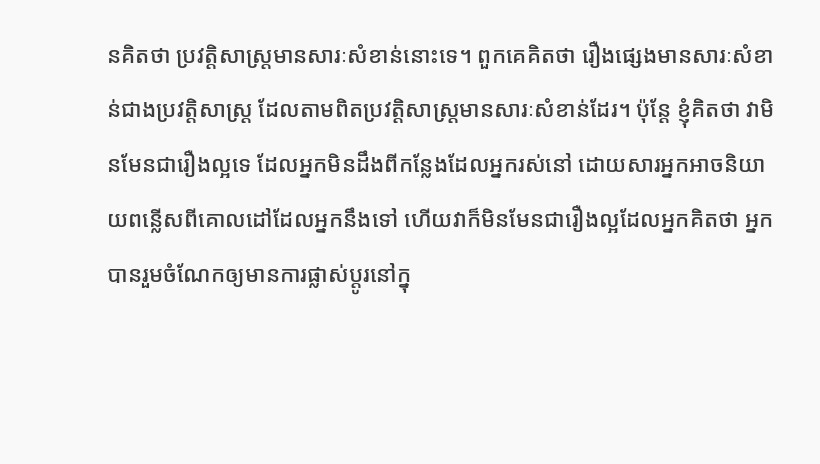នគិតថា ប្រវត្តិសាស្រ្តមានសារៈសំខាន់នោះទេ។ ពួកគេគិតថា រឿងផ្សេងមានសារៈសំខាន់ជាងប្រវត្តិសាស្រ្ត ដែលតាមពិតប្រវត្តិសាស្រ្តមានសារៈសំខាន់ដែរ។ ប៉ុន្តែ ខ្ញុំគិតថា វាមិនមែនជារឿងល្អទេ ដែលអ្នកមិនដឹងពីកន្លែងដែលអ្នករស់នៅ ដោយសារអ្នកអាចនិយាយពន្លើសពីគោលដៅដែលអ្នកនឹងទៅ ហើយវាក៏មិនមែនជារឿងល្អដែលអ្នកគិតថា អ្នកបានរួមចំណែកឲ្យមានការផ្លាស់ប្តូរនៅក្នុ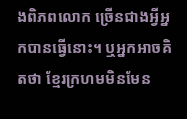ងពិភពលោក ច្រើនជាងអ្វីអ្នកបានធ្វើនោះ។ ឬអ្នកអាចគិតថា ខ្មែរក្រហមមិនមែន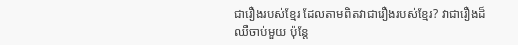ជារឿងរបស់ខ្មែរ ដែលតាមពិតវាជារឿងរបស់ខ្មែរ? វាជារឿងដ៏ឈឺចាប់មួយ ប៉ុន្តែ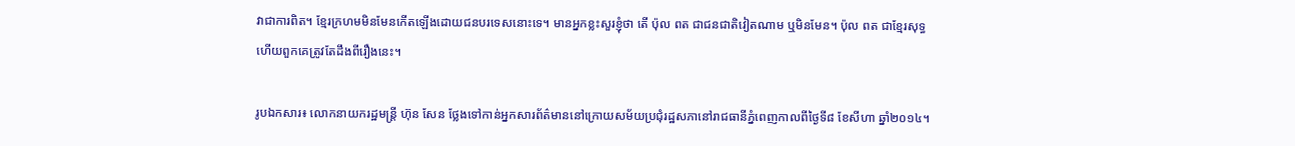វាជាការពិត។ ខ្មែរក្រហមមិនមែនកើតឡើងដោយជនបរទេសនោះទេ។ មានអ្នកខ្លះសួរខ្ញុំថា តើ ប៉ុល ពត ជាជនជាតិវៀតណាម ឬមិនមែន។ ប៉ុល ពត ជាខ្មែរសុទ្ធ ហើយពួកគេត្រូវតែដឹងពីរឿងនេះ។

រូបឯកសារ៖ លោកនាយករដ្ឋមន្ត្រី ហ៊ុន សែន ថ្លែងទៅកាន់អ្នកសារព័ត៌មាននៅក្រោយសម័យប្រជុំរដ្ឋសភានៅរាជធានីភ្នំពេញកាលពីថ្ងៃទី៨ ខែសីហា ឆ្នាំ២០១៤។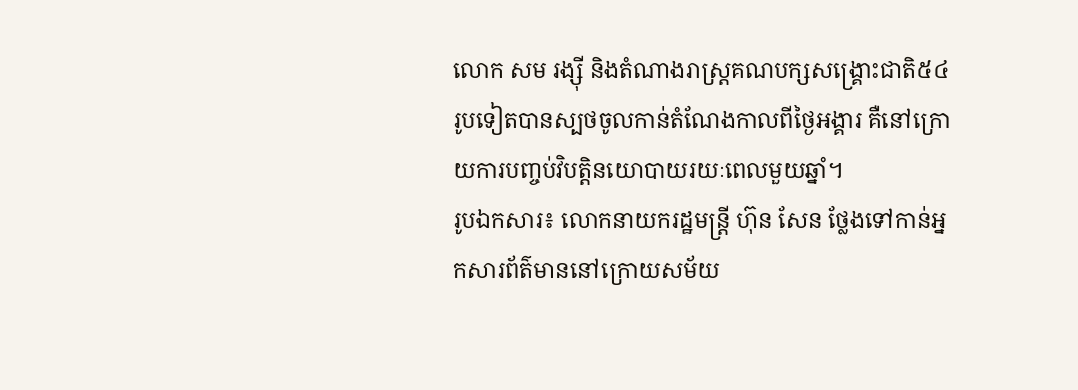លោក សម រង្ស៊ី និងតំណាងរាស្ត្រគណបក្សសង្គ្រោះជាតិ៥៤រូបទៀតបានស្បថចូលកាន់តំណែងកាលពីថ្ងៃអង្គារ គឺនៅក្រោយការបញ្ចប់វិបត្តិនយោបាយរយៈពេលមួយឆ្នាំ។
រូបឯកសារ៖ លោកនាយករដ្ឋមន្ត្រី ហ៊ុន សែន ថ្លែងទៅកាន់អ្នកសារព័ត៌មាននៅក្រោយសម័យ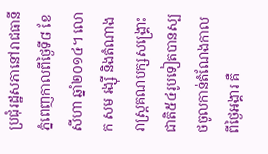ប្រជុំរដ្ឋសភានៅរាជធានីភ្នំពេញកាលពីថ្ងៃទី៨ ខែសីហា ឆ្នាំ២០១៤។ លោក សម រង្ស៊ី និងតំណាងរាស្ត្រគណបក្សសង្គ្រោះជាតិ៥៤រូបទៀតបានស្បថចូលកាន់តំណែងកាលពីថ្ងៃអង្គារ គឺ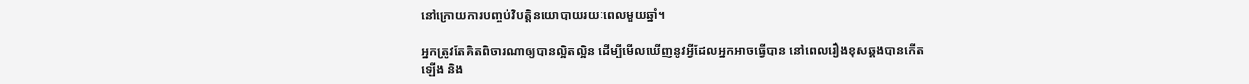នៅក្រោយការបញ្ចប់វិបត្តិនយោបាយរយៈពេលមួយឆ្នាំ។

អ្នកត្រូវតែគិតពិចារណាឲ្យបានល្អិតល្អិន ដើម្បីមើលឃើញនូវអ្វីដែលអ្នកអាចធ្វើបាន នៅពេលរឿងខុសឆ្គងបានកើតឡើង និង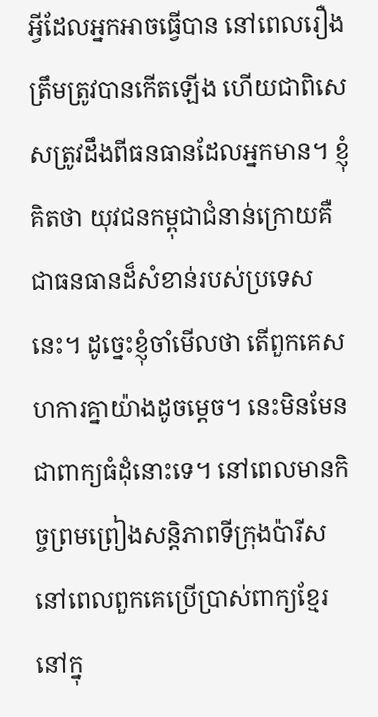អ្វីដែលអ្នកអាចធ្វើបាន នៅពេលរឿងត្រឹមត្រូវបានកើតឡើង ហើយជាពិសេសត្រូវដឹងពីធនធានដែលអ្នកមាន។ ខ្ញុំគិតថា យុវជនកម្ពុជាជំនាន់ក្រោយគឺជាធនធានដ៏សំខាន់របស់ប្រទេសនេះ។ ដូច្នេះខ្ញុំចាំមើលថា តើពួកគេសហការគ្នាយ៉ាងដូចម្តេច។ នេះមិនមែនជាពាក្យធំដុំនោះទេ។ នៅពេលមានកិច្ចព្រមព្រៀងសន្តិភាពទីក្រុងប៉ារីស នៅពេលពួកគេប្រើប្រាស់ពាក្យខ្មែរនៅក្នុ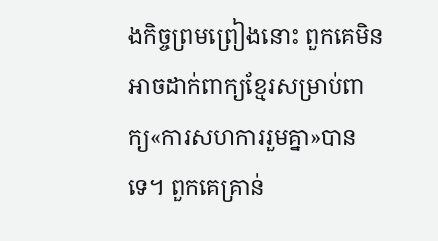ងកិច្ចព្រមព្រៀងនោះ ពួកគេមិនអាចដាក់ពាក្យខ្មែរសម្រាប់ពាក្យ«ការសហការរួមគ្នា»បានទេ។ ពួកគេគ្រាន់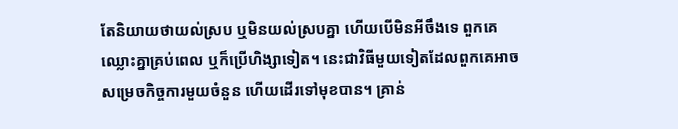តែនិយាយថាយល់ស្រប ឬមិនយល់ស្របគ្នា ហើយបើមិនអីចឹងទេ ពួកគេឈ្លោះគ្នាគ្រប់ពេល ឬក៏ប្រើហិង្សាទៀត។ នេះជាវិធីមួយទៀតដែលពួកគេអាចសម្រេចកិច្ចការមួយចំនួន ហើយដើរទៅមុខបាន។ គ្រាន់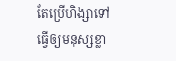តែប្រើហិង្សាទៅ ធ្វើឲ្យមនុស្សខ្លា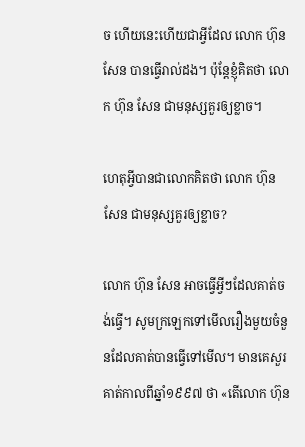ច ហើយនេះហើយជាអ្វីដែល លោក ហ៊ុន សែន បានធ្វើរាល់ដង។ ប៉ុន្តែខ្ញុំគិតថា លោក ហ៊ុន សែន ជាមនុស្សគួរឲ្យខ្លាច។

ហេតុអ្វីបានជាលោកគិតថា លោក ហ៊ុន សែន ជាមនុស្សគួរឲ្យខ្លាច?

លោក ហ៊ុន សែន អាចធ្វើអ្វីៗដែលគាត់ចង់ធ្វើ។ សូមក្រឡេកទៅមើលរឿងមួយចំនួនដែលគាត់បានធ្វើទៅមើល។ មានគេសួរគាត់កាលពីឆ្នាំ១៩៩៧ ថា «តើលោក ហ៊ុន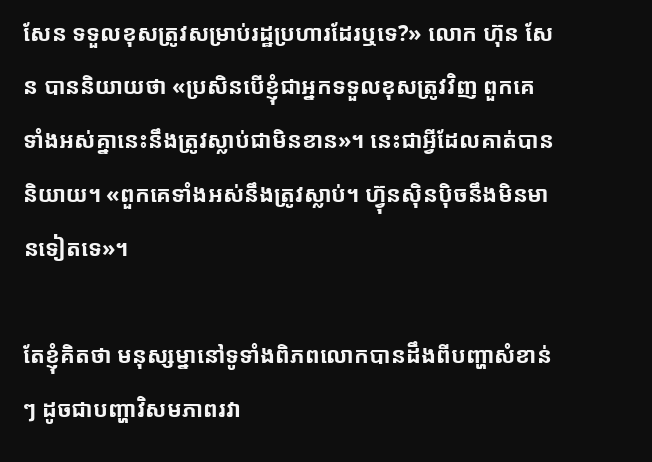សែន ទទួលខុសត្រូវសម្រាប់រដ្ឋប្រហារដែរឬទេ?» លោក ហ៊ុន សែន បាននិយាយថា «ប្រសិនបើខ្ញុំជាអ្នកទទួលខុសត្រូវវិញ ពួកគេទាំងអស់គ្នានេះនឹងត្រូវស្លាប់ជាមិនខាន»។ នេះជាអ្វីដែលគាត់បាននិយាយ។ «ពួកគេទាំងអស់នឹងត្រូវស្លាប់។ ហ៊្វុនស៊ិនប៉ិចនឹងមិនមានទៀតទេ»។

តែខ្ញុំគិតថា មនុស្សម្នានៅទូទាំងពិភពលោកបានដឹងពីបញ្ហាសំខាន់ៗ ដូចជាបញ្ហាវិសមភាពរវា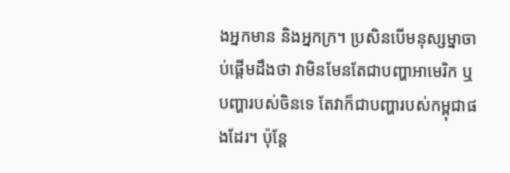ងអ្នកមាន និងអ្នកក្រ។ ប្រសិនបើមនុស្សម្នាចាប់ផ្តើមដឹងថា វាមិនមែនតែជាបញ្ហាអាមេរិក ឬបញ្ហារបស់ចិនទេ តែវាក៏ជាបញ្ហារបស់កម្ពុជាផងដែរ។ ប៉ុន្តែ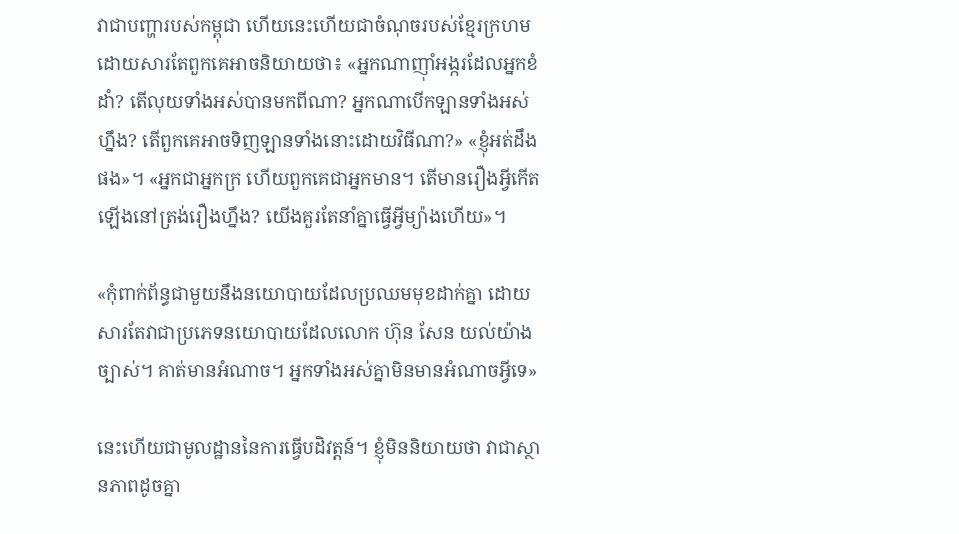វាជាបញ្ហារបស់កម្ពុជា ហើយនេះហើយជាចំណុចរបស់ខ្មែរក្រហម ដោយសារតែពួកគេអាចនិយាយថា៖ «អ្នកណាញ៉ាំអង្ករដែលអ្នកខំដាំ? តើលុយទាំងអស់បានមកពីណា? អ្នកណាបើកឡានទាំងអស់ហ្នឹង? តើពួកគេអាចទិញឡានទាំងនោះដោយវិធីណា?» «ខ្ញុំអត់ដឹងផង»។ «អ្នកជាអ្នកក្រ ហើយពួកគេជាអ្នកមាន។ តើមានរឿងអ្វីកើតឡើងនៅត្រង់រឿងហ្នឹង? យើងគួរតែនាំគ្នាធ្វើអ្វីម្យ៉ាងហើយ»។

«កុំពាក់ព័ន្ធជាមួយនឹងនយោបាយដែលប្រឈមមុខដាក់គ្នា ដោយសារតែវាជាប្រភេទនយោបាយដែលលោក ហ៊ុន សែន យល់យ៉ាងច្បាស់។ គាត់មានអំណាច។ អ្នកទាំងអស់គ្នាមិនមានអំណាចអ្វីទេ»

នេះហើយជាមូលដ្ឋាននៃការធ្វើបដិវត្តន៍។ ខ្ញុំមិននិយាយថា វាជាស្ថានភាពដូចគ្នា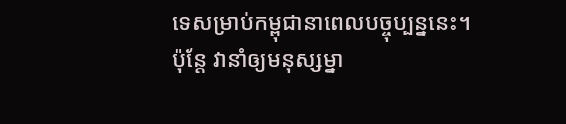ទេសម្រាប់កម្ពុជានាពេលបច្ចុប្បន្ននេះ។ ប៉ុន្តែ វានាំឲ្យមនុស្សម្នា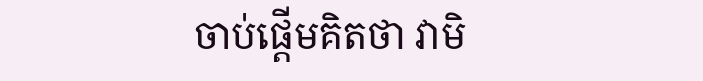ចាប់ផ្តើមគិតថា វាមិ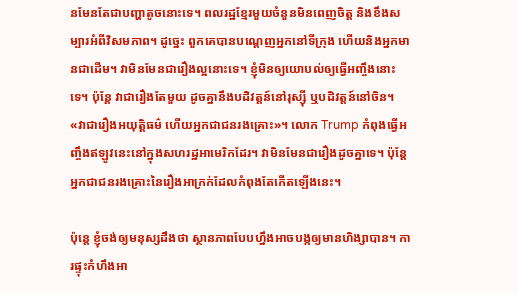នមែនតែជាបញ្ហាតូចនោះទេ។ ពលរដ្ឋខ្មែរមួយចំនួនមិនពេញចិត្ត និងខឹងសម្បារអំពីវិសមភាព។ ដូច្នេះ ពួកគេបានបណ្តេញអ្នកនៅទីក្រុង ហើយនិងអ្នកមានជាដើម។ វាមិនមែនជារឿងល្អនោះទេ។ ខ្ញុំមិនឲ្យយោបល់ឲ្យធ្វើអញ្ចឹងនោះទេ។ ប៉ុន្តែ វាជារឿងតែមួយ ដូចគ្នានឹងបដិវត្តន៍នៅរុស្ស៊ី ឬបដិវត្តន៍នៅចិន។ «វាជារឿងអយុត្តិធម៌ ហើយអ្នកជាជនរងគ្រោះ»។ លោក Trump កំពុងធ្វើអញ្ចឹងឥឡូវនេះនៅក្នុងសហរដ្ឋអាមេរិកដែរ។ វាមិនមែនជារឿងដូចគ្នាទេ។ ប៉ុន្តែអ្នកជាជនរងគ្រោះនៃរឿងអាក្រក់ដែលកំពុងតែកើតឡើងនេះ។

ប៉ុន្តេ ខ្ញុំចង់ឲ្យមនុស្សដឹងថា ស្ថានភាពបែបហ្នឹងអាចបង្កឲ្យមានហិង្សាបាន។ ការផ្ទុះកំហឹងអា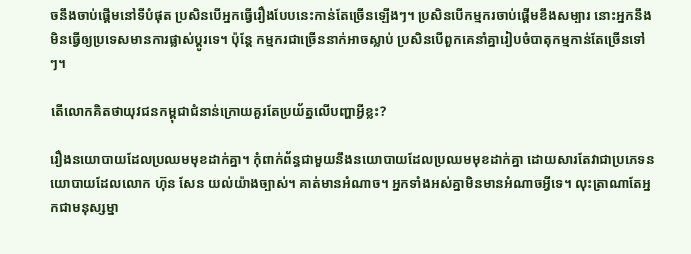ចនឹងចាប់ផ្តើមនៅទីបំផុត ប្រសិនបើអ្នកធ្វើរឿងបែបនេះកាន់តែច្រើនឡើងៗ។ ប្រសិនបើកម្មករចាប់ផ្តើមខឹងសម្បារ នោះអ្នកនឹងមិនធ្វើឲ្យប្រទេសមានការផ្លាស់ប្តូរទេ។ ប៉ុន្តែ កម្មករជាច្រើននាក់អាចស្លាប់ ប្រសិនបើពួកគេនាំគ្នារៀបចំបាតុកម្មកាន់តែច្រើនទៅៗ។

តើលោកគិតថាយុវជនកម្ពុជាជំនាន់ក្រោយគួរតែប្រយ័ត្នលើបញ្ហាអ្វីខ្លះ?

រឿងនយោបាយដែលប្រឈមមុខដាក់គ្នា។ កុំពាក់ព័ន្ធជាមួយនឹងនយោបាយដែលប្រឈមមុខដាក់គ្នា ដោយសារតែវាជាប្រភេទនយោបាយដែលលោក ហ៊ុន សែន យល់យ៉ាងច្បាស់។ គាត់មានអំណាច។ អ្នកទាំងអស់គ្នាមិនមានអំណាចអ្វីទេ។ លុះត្រាណាតែអ្នកជាមនុស្សម្នា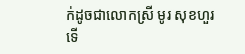ក់ដូចជាលោកស្រី មូរ សុខហួរ ទើ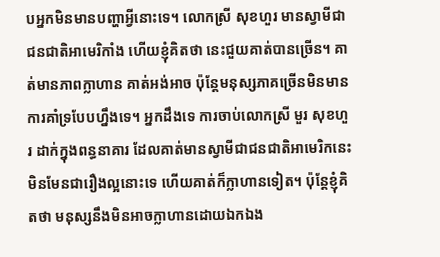បអ្នកមិនមានបញ្ហាអ្វីនោះទេ។ លោកស្រី សុខហួរ មានស្វាមីជាជនជាតិអាមេរិកាំង ហើយខ្ញុំគិតថា នេះជួយគាត់បានច្រើន។ គាត់មានភាពក្លាហាន គាត់អង់អាច ប៉ុន្តែមនុស្សភាគច្រើនមិនមានការគាំទ្របែបហ្នឹងទេ។ អ្នកដឹងទេ ការចាប់លោកស្រី មួរ សុខហួរ ដាក់ក្នុងពន្ធនាគារ ដែលគាត់មានស្វាមីជាជនជាតិអាមេរិកនេះ មិនមែនជារឿងល្អនោះទេ ហើយគាត់ក៏ក្លាហានទៀត។ ប៉ុន្តែខ្ញុំគិតថា មនុស្សនឹងមិនអាចក្លាហានដោយឯកឯង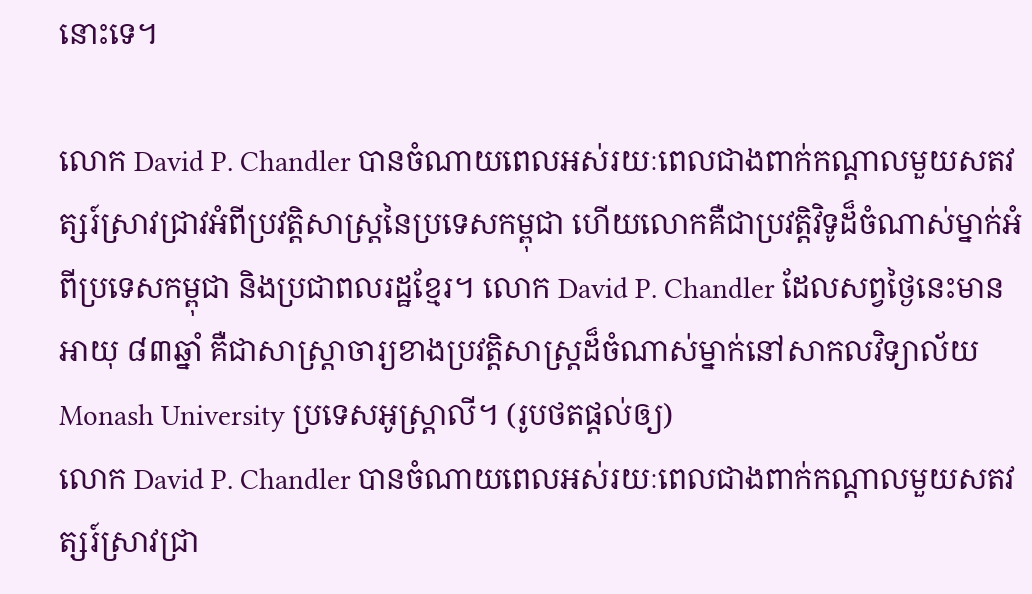នោះទេ។

លោក David P. Chandler បានចំណាយពេលអស់រយៈពេលជាងពាក់កណ្តាលមួយសតវត្សរ៍ស្រាវជ្រាវអំពីប្រវត្តិសាស្ត្រនៃប្រទេសកម្ពុជា ហើយលោកគឺជាប្រវត្តិវិទូដ៏ចំណាស់ម្នាក់អំពីប្រទេសកម្ពុជា និងប្រជាពលរដ្ឋខ្មែរ។ លោក David P. Chandler ដែលសព្វថ្ងៃនេះមានអាយុ ៨៣ឆ្នាំ គឺជាសាស្ត្រាចារ្យខាងប្រវត្តិសាស្ត្រដ៏ចំណាស់ម្នាក់នៅសាកលវិទ្យាល័យ Monash University ប្រទេសអូស្ត្រាលី។ (រូបថតផ្តល់ឲ្យ)
លោក David P. Chandler បានចំណាយពេលអស់រយៈពេលជាងពាក់កណ្តាលមួយសតវត្សរ៍ស្រាវជ្រា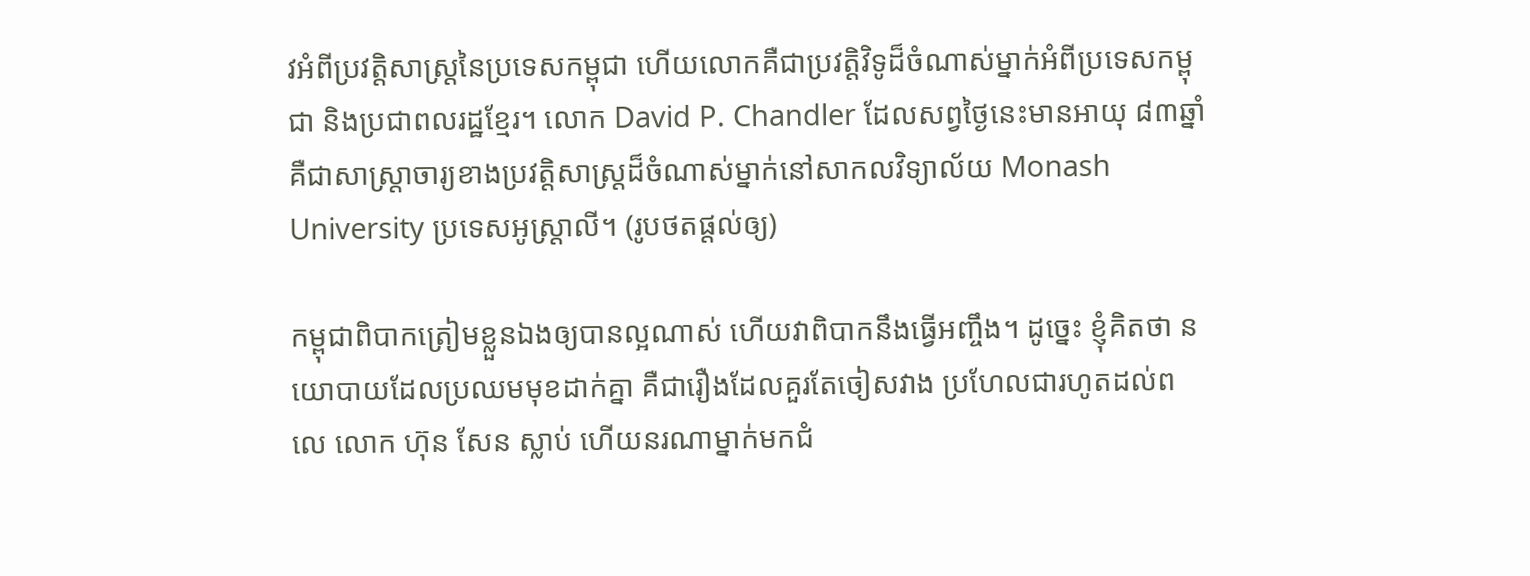វអំពីប្រវត្តិសាស្ត្រនៃប្រទេសកម្ពុជា ហើយលោកគឺជាប្រវត្តិវិទូដ៏ចំណាស់ម្នាក់អំពីប្រទេសកម្ពុជា និងប្រជាពលរដ្ឋខ្មែរ។ លោក David P. Chandler ដែលសព្វថ្ងៃនេះមានអាយុ ៨៣ឆ្នាំ គឺជាសាស្ត្រាចារ្យខាងប្រវត្តិសាស្ត្រដ៏ចំណាស់ម្នាក់នៅសាកលវិទ្យាល័យ Monash University ប្រទេសអូស្ត្រាលី។ (រូបថតផ្តល់ឲ្យ)

កម្ពុជាពិបាកត្រៀមខ្លួនឯងឲ្យបានល្អណាស់ ហើយវាពិបាកនឹងធ្វើអញ្ចឹង។ ដូច្នេះ ខ្ញុំគិតថា នយោបាយដែលប្រឈមមុខដាក់គ្នា គឺជារឿងដែលគួរតែចៀសវាង ប្រហែលជារហូតដល់ពលេ លោក ហ៊ុន សែន ស្លាប់ ហើយនរណាម្នាក់មកជំ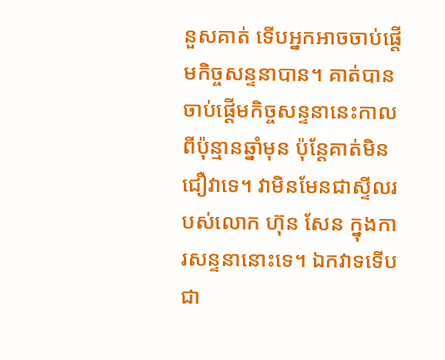នួសគាត់ ទើបអ្នកអាចចាប់ផ្តើមកិច្ចសន្ទនាបាន។ គាត់បានចាប់ផ្តើមកិច្ចសន្ទនានេះកាលពីប៉ុន្មានឆ្នាំមុន ប៉ុន្តែគាត់មិនជឿវាទេ។ វាមិនមែនជាស្ទីលរបស់លោក ហ៊ុន សែន ក្នុងការសន្ទនានោះទេ។ ឯកវាទទើបជា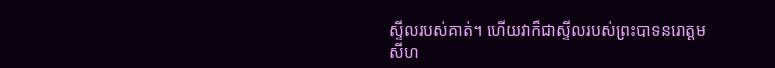ស្ទីលរបស់គាត់។ ហើយវាក៏ជាស្ទីលរបស់ព្រះបាទនរោត្តម សីហ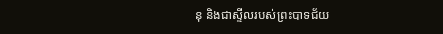នុ និងជាស្ទីលរបស់ព្រះបាទជ័យ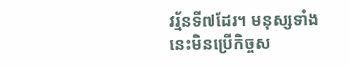វរ្ម័នទី៧ដែរ។ មនុស្សទាំងនេះមិនប្រើកិច្ចស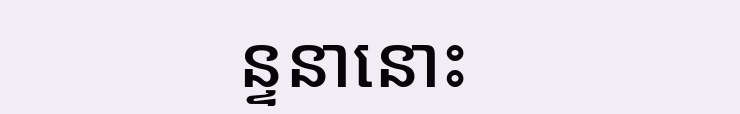ន្ទនានោះ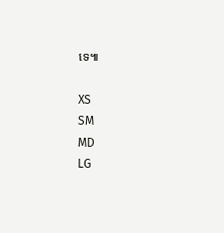ទេ៕

XS
SM
MD
LG